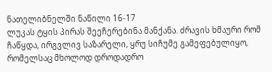ნათელიბნელში ნაწილი 16-17
ლუკას ტყის პირას შეეჩერებინა მანქანა. ძრავის ხმაური რომ ჩაწყდა, ირგვლივ საზარელი, ყრუ სიჩუმე გამეფებულიყო, რომელსაც მხოლოდ დროდადრო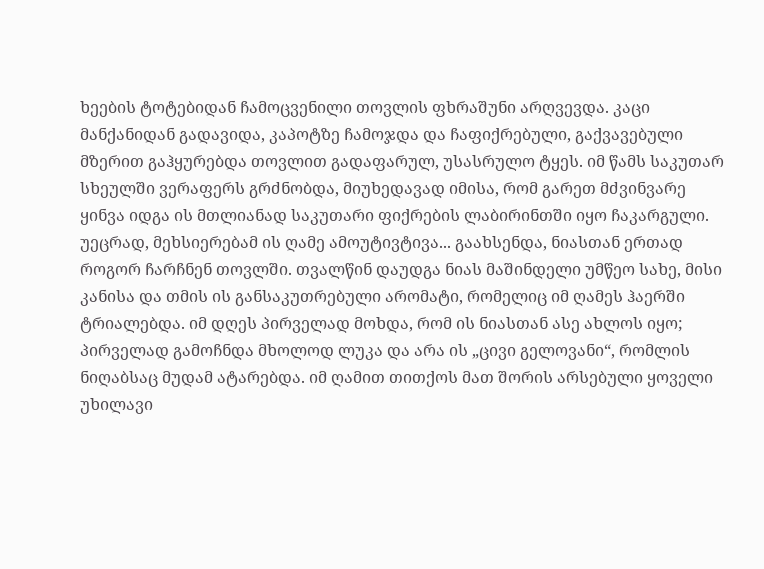ხეების ტოტებიდან ჩამოცვენილი თოვლის ფხრაშუნი არღვევდა. კაცი მანქანიდან გადავიდა, კაპოტზე ჩამოჯდა და ჩაფიქრებული, გაქვავებული მზერით გაჰყურებდა თოვლით გადაფარულ, უსასრულო ტყეს. იმ წამს საკუთარ სხეულში ვერაფერს გრძნობდა, მიუხედავად იმისა, რომ გარეთ მძვინვარე ყინვა იდგა ის მთლიანად საკუთარი ფიქრების ლაბირინთში იყო ჩაკარგული. უეცრად, მეხსიერებამ ის ღამე ამოუტივტივა... გაახსენდა, ნიასთან ერთად როგორ ჩარჩნენ თოვლში. თვალწინ დაუდგა ნიას მაშინდელი უმწეო სახე, მისი კანისა და თმის ის განსაკუთრებული არომატი, რომელიც იმ ღამეს ჰაერში ტრიალებდა. იმ დღეს პირველად მოხდა, რომ ის ნიასთან ასე ახლოს იყო; პირველად გამოჩნდა მხოლოდ ლუკა და არა ის „ცივი გელოვანი“, რომლის ნიღაბსაც მუდამ ატარებდა. იმ ღამით თითქოს მათ შორის არსებული ყოველი უხილავი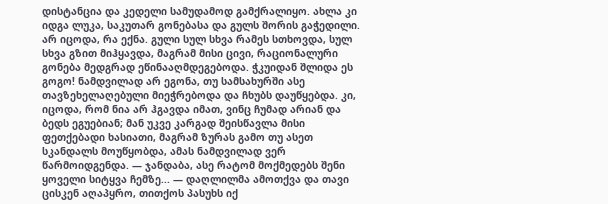დისტანცია და კედელი სამუდამოდ გამქრალიყო. ახლა კი იდგა ლუკა, საკუთარ გონებასა და გულს შორის გაჭედილი. არ იცოდა, რა ექნა. გული სულ სხვა რამეს სთხოვდა, სულ სხვა გზით მიჰყავდა, მაგრამ მისი ცივი, რაციონალური გონება მედგრად ეწინააღმდეგებოდა. ჭკუიდან შლიდა ეს გოგო! ნამდვილად არ ეგონა, თუ სამსახურში ასე თავზეხელაღებული მიეჭრებოდა და ჩხუბს დაუწყებდა. კი, იცოდა, რომ ნია არ ჰგავდა იმათ, ვინც ჩუმად არიან და ბედს ეგუებიან; მან უკვე კარგად შეისწავლა მისი ფეთქებადი ხასიათი, მაგრამ ზურას გამო თუ ასეთ სკანდალს მოუწყობდა, ამას ნამდვილად ვერ წარმოიდგენდა. — ჯანდაბა, ასე რატომ მოქმედებს შენი ყოველი სიტყვა ჩემზე... — დაღლილმა ამოთქვა და თავი ცისკენ აღაპყრო, თითქოს პასუხს იქ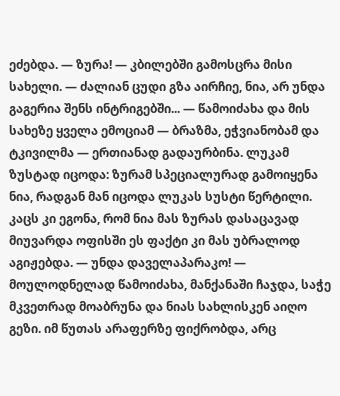ეძებდა. — ზურა! — კბილებში გამოსცრა მისი სახელი. — ძალიან ცუდი გზა აირჩიე, ნია, არ უნდა გაგერია შენს ინტრიგებში... — წამოიძახა და მის სახეზე ყველა ემოციამ — ბრაზმა, ეჭვიანობამ და ტკივილმა — ერთიანად გადაურბინა. ლუკამ ზუსტად იცოდა: ზურამ სპეციალურად გამოიყენა ნია, რადგან მან იცოდა ლუკას სუსტი წერტილი. კაცს კი ეგონა, რომ ნია მას ზურას დასაცავად მიუვარდა ოფისში ეს ფაქტი კი მას უბრალოდ აგიჟებდა. — უნდა დაველაპარაკო! — მოულოდნელად წამოიძახა, მანქანაში ჩაჯდა, საჭე მკვეთრად მოაბრუნა და ნიას სახლისკენ აიღო გეზი. იმ წუთას არაფერზე ფიქრობდა, არც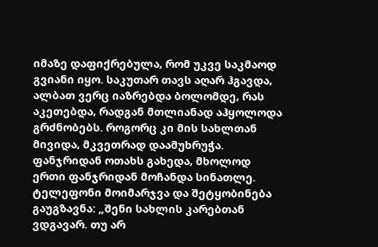იმაზე დაფიქრებულა, რომ უკვე საკმაოდ გვიანი იყო. საკუთარ თავს აღარ ჰგავდა, ალბათ ვერც იაზრებდა ბოლომდე, რას აკეთებდა, რადგან მთლიანად აჰყოლოდა გრძნობებს. როგორც კი მის სახლთან მივიდა, მკვეთრად დაამუხრუჭა. ფანჯრიდან ოთახს გახედა, მხოლოდ ერთი ფანჯრიდან მოჩანდა სინათლე. ტელეფონი მოიმარჯვა და შეტყობინება გაუგზავნა: „შენი სახლის კარებთან ვდგავარ. თუ არ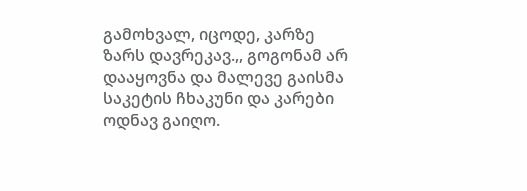გამოხვალ, იცოდე, კარზე ზარს დავრეკავ.,, გოგონამ არ დააყოვნა და მალევე გაისმა საკეტის ჩხაკუნი და კარები ოდნავ გაიღო.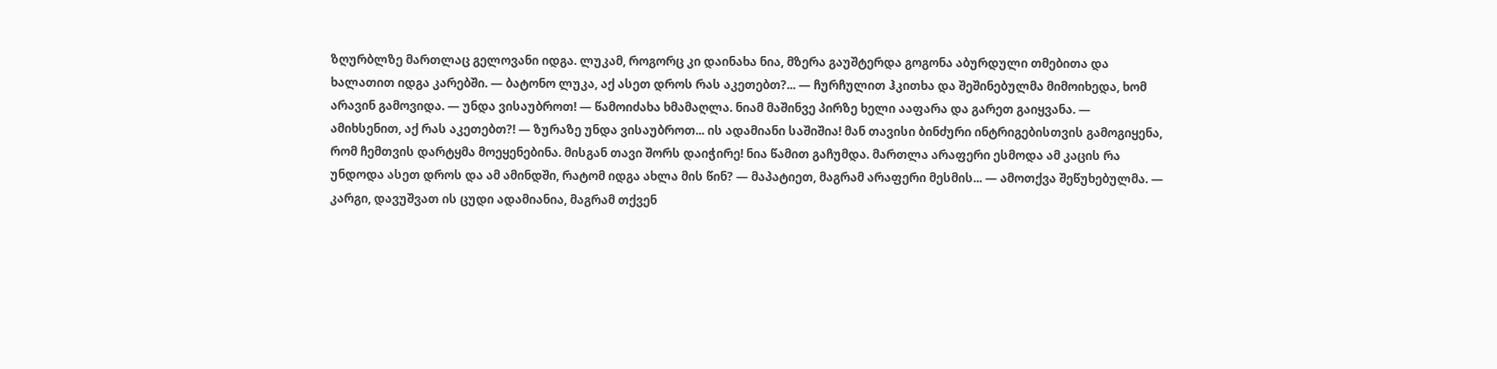ზღურბლზე მართლაც გელოვანი იდგა. ლუკამ, როგორც კი დაინახა ნია, მზერა გაუშტერდა გოგონა აბურდული თმებითა და ხალათით იდგა კარებში. — ბატონო ლუკა, აქ ასეთ დროს რას აკეთებთ?... — ჩურჩულით ჰკითხა და შეშინებულმა მიმოიხედა, ხომ არავინ გამოვიდა. — უნდა ვისაუბროთ! — წამოიძახა ხმამაღლა. ნიამ მაშინვე პირზე ხელი ააფარა და გარეთ გაიყვანა. — ამიხსენით, აქ რას აკეთებთ?! — ზურაზე უნდა ვისაუბროთ... ის ადამიანი საშიშია! მან თავისი ბინძური ინტრიგებისთვის გამოგიყენა, რომ ჩემთვის დარტყმა მოეყენებინა. მისგან თავი შორს დაიჭირე! ნია წამით გაჩუმდა. მართლა არაფერი ესმოდა ამ კაცის რა უნდოდა ასეთ დროს და ამ ამინდში, რატომ იდგა ახლა მის წინ? — მაპატიეთ, მაგრამ არაფერი მესმის... — ამოთქვა შეწუხებულმა. — კარგი, დავუშვათ ის ცუდი ადამიანია, მაგრამ თქვენ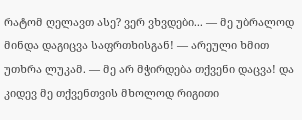რატომ ღელავთ ასე? ვერ ვხვდები... — მე უბრალოდ მინდა დაგიცვა საფრთხისგან! — არეული ხმით უთხრა ლუკამ. — მე არ მჭირდება თქვენი დაცვა! და კიდევ მე თქვენთვის მხოლოდ რიგითი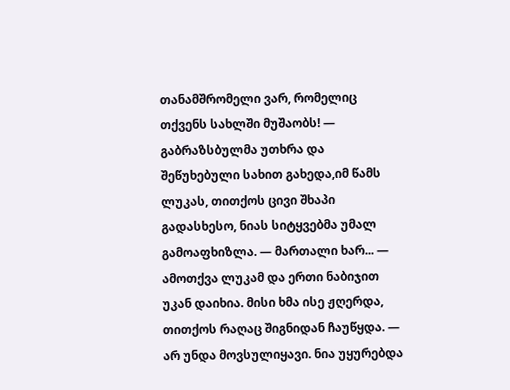თანამშრომელი ვარ, რომელიც თქვენს სახლში მუშაობს! — გაბრაზსბულმა უთხრა და შეწუხებული სახით გახედა,იმ წამს ლუკას, თითქოს ცივი შხაპი გადასხესო, ნიას სიტყვებმა უმალ გამოაფხიზლა. — მართალი ხარ... — ამოთქვა ლუკამ და ერთი ნაბიჯით უკან დაიხია. მისი ხმა ისე ჟღერდა, თითქოს რაღაც შიგნიდან ჩაუწყდა. — არ უნდა მოვსულიყავი. ნია უყურებდა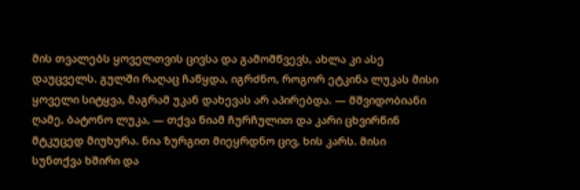მის თვალებს ყოველთვის ცივსა და გამომწვევს, ახლა კი ასე დაუცველს. გულში რაღაც ჩაწყდა, იგრძნო, როგორ ეტკინა ლუკას მისი ყოველი სიტყვა, მაგრამ უკან დახევას არ აპირებდა. — მშვიდობიანი ღამე, ბატონო ლუკა, — თქვა ნიამ ჩურჩულით და კარი ცხვირწინ მტკუცედ მიუხურა. ნია ზურგით მიეყრდნო ცივ, ხის კარს. მისი სუნთქვა ხშირი და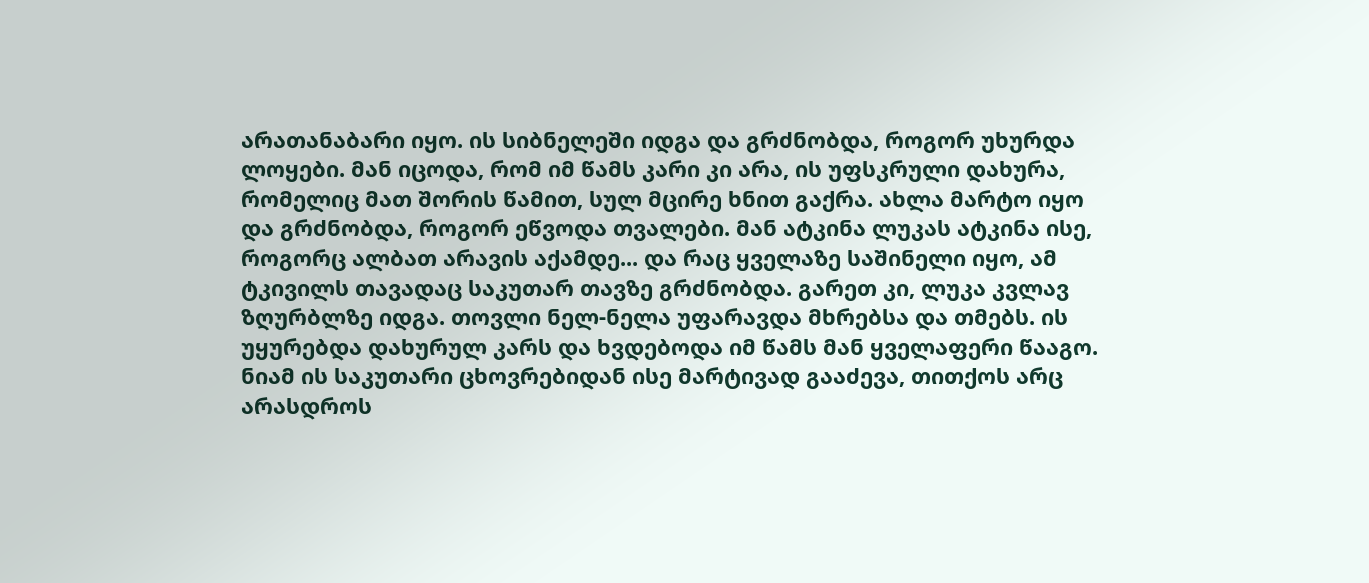არათანაბარი იყო. ის სიბნელეში იდგა და გრძნობდა, როგორ უხურდა ლოყები. მან იცოდა, რომ იმ წამს კარი კი არა, ის უფსკრული დახურა, რომელიც მათ შორის წამით, სულ მცირე ხნით გაქრა. ახლა მარტო იყო და გრძნობდა, როგორ ეწვოდა თვალები. მან ატკინა ლუკას ატკინა ისე, როგორც ალბათ არავის აქამდე... და რაც ყველაზე საშინელი იყო, ამ ტკივილს თავადაც საკუთარ თავზე გრძნობდა. გარეთ კი, ლუკა კვლავ ზღურბლზე იდგა. თოვლი ნელ-ნელა უფარავდა მხრებსა და თმებს. ის უყურებდა დახურულ კარს და ხვდებოდა იმ წამს მან ყველაფერი წააგო. ნიამ ის საკუთარი ცხოვრებიდან ისე მარტივად გააძევა, თითქოს არც არასდროს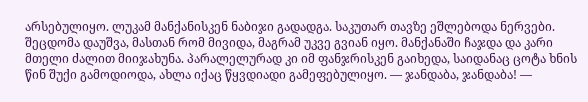არსებულიყო. ლუკამ მანქანისკენ ნაბიჯი გადადგა. საკუთარ თავზე ეშლებოდა ნერვები. შეცდომა დაუშვა, მასთან რომ მივიდა, მაგრამ უკვე გვიან იყო. მანქანაში ჩაჯდა და კარი მთელი ძალით მიიჯახუნა. პარალელურად კი იმ ფანჯრისკენ გაიხედა, საიდანაც ცოტა ხნის წინ შუქი გამოდიოდა, ახლა იქაც წყვდიადი გამეფებულიყო. — ჯანდაბა, ჯანდაბა! —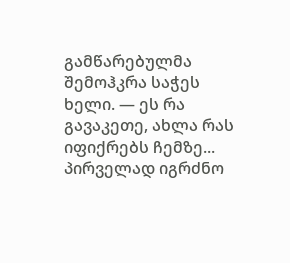გამწარებულმა შემოჰკრა საჭეს ხელი. — ეს რა გავაკეთე, ახლა რას იფიქრებს ჩემზე... პირველად იგრძნო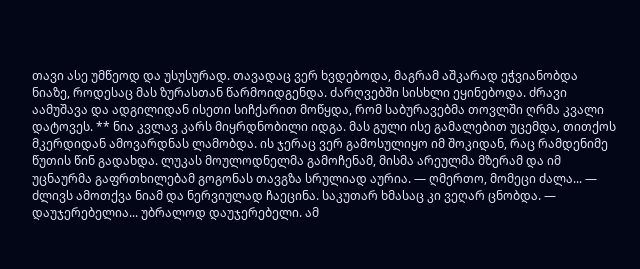თავი ასე უმწეოდ და უსუსურად. თავადაც ვერ ხვდებოდა, მაგრამ აშკარად ეჭვიანობდა ნიაზე, როდესაც მას ზურასთან წარმოიდგენდა. ძარღვებში სისხლი ეყინებოდა. ძრავი აამუშავა და ადგილიდან ისეთი სიჩქარით მოწყდა, რომ საბურავებმა თოვლში ღრმა კვალი დატოვეს. ** ნია კვლავ კარს მიყრდნობილი იდგა. მას გული ისე გამალებით უცემდა, თითქოს მკერდიდან ამოვარდნას ლამობდა. ის ჯერაც ვერ გამოსულიყო იმ შოკიდან, რაც რამდენიმე წუთის წინ გადახდა. ლუკას მოულოდნელმა გამოჩენამ, მისმა არეულმა მზერამ და იმ უცნაურმა გაფრთხილებამ გოგონას თავგზა სრულიად აურია. — ღმერთო, მომეცი ძალა... — ძლივს ამოთქვა ნიამ და ნერვიულად ჩაეცინა. საკუთარ ხმასაც კი ვეღარ ცნობდა. — დაუჯერებელია... უბრალოდ დაუჯერებელი. ამ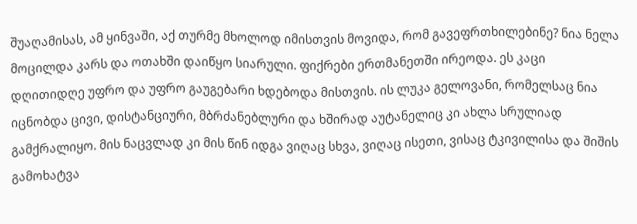შუაღამისას, ამ ყინვაში, აქ თურმე მხოლოდ იმისთვის მოვიდა, რომ გავეფრთხილებინე? ნია ნელა მოცილდა კარს და ოთახში დაიწყო სიარული. ფიქრები ერთმანეთში ირეოდა. ეს კაცი დღითიდღე უფრო და უფრო გაუგებარი ხდებოდა მისთვის. ის ლუკა გელოვანი, რომელსაც ნია იცნობდა ცივი, დისტანციური, მბრძანებლური და ხშირად აუტანელიც კი ახლა სრულიად გამქრალიყო. მის ნაცვლად კი მის წინ იდგა ვიღაც სხვა, ვიღაც ისეთი, ვისაც ტკივილისა და შიშის გამოხატვა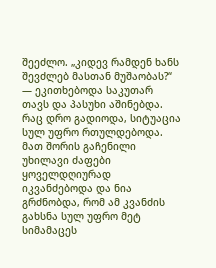შეეძლო. „კიდევ რამდენ ხანს შევძლებ მასთან მუშაობას?“ — ეკითხებოდა საკუთარ თავს და პასუხი აშინებდა. რაც დრო გადიოდა, სიტუაცია სულ უფრო რთულდებოდა. მათ შორის გაჩენილი უხილავი ძაფები ყოველდღიურად იკვანძებოდა და ნია გრძნობდა, რომ ამ კვანძის გახსნა სულ უფრო მეტ სიმამაცეს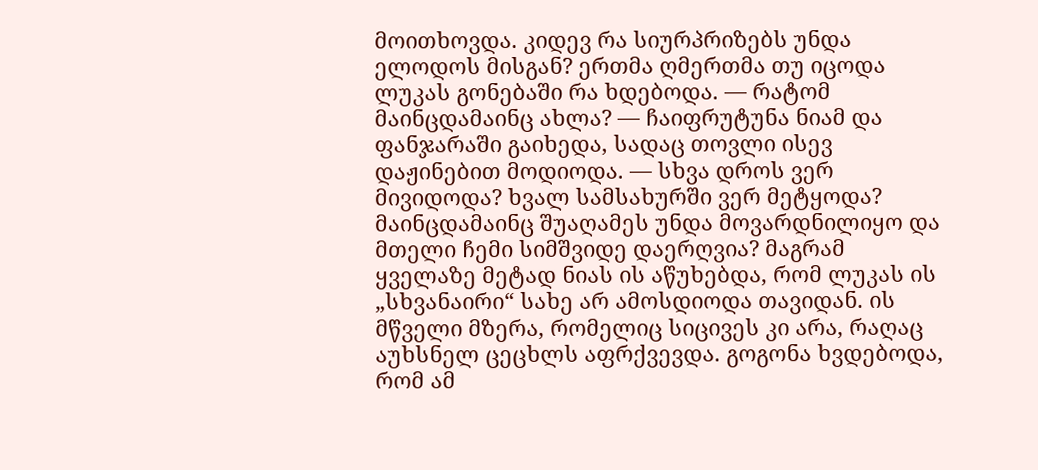მოითხოვდა. კიდევ რა სიურპრიზებს უნდა ელოდოს მისგან? ერთმა ღმერთმა თუ იცოდა ლუკას გონებაში რა ხდებოდა. — რატომ მაინცდამაინც ახლა? — ჩაიფრუტუნა ნიამ და ფანჯარაში გაიხედა, სადაც თოვლი ისევ დაჟინებით მოდიოდა. — სხვა დროს ვერ მივიდოდა? ხვალ სამსახურში ვერ მეტყოდა? მაინცდამაინც შუაღამეს უნდა მოვარდნილიყო და მთელი ჩემი სიმშვიდე დაერღვია? მაგრამ ყველაზე მეტად ნიას ის აწუხებდა, რომ ლუკას ის „სხვანაირი“ სახე არ ამოსდიოდა თავიდან. ის მწველი მზერა, რომელიც სიცივეს კი არა, რაღაც აუხსნელ ცეცხლს აფრქვევდა. გოგონა ხვდებოდა, რომ ამ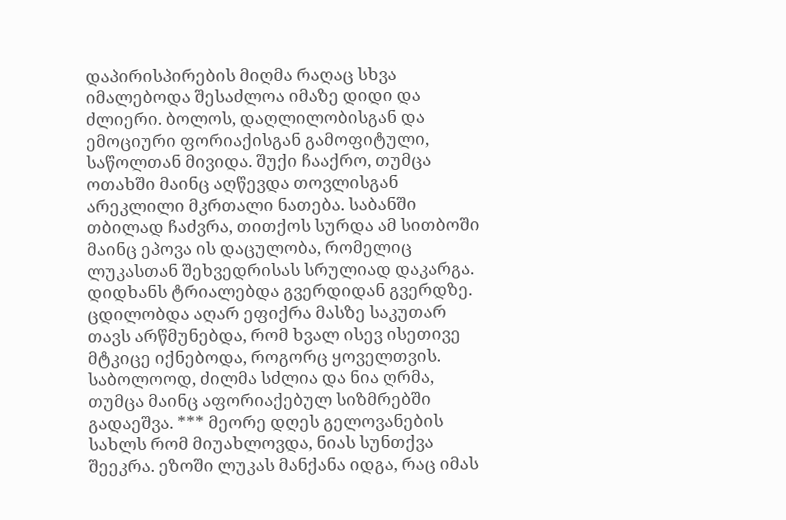დაპირისპირების მიღმა რაღაც სხვა იმალებოდა შესაძლოა იმაზე დიდი და ძლიერი. ბოლოს, დაღლილობისგან და ემოციური ფორიაქისგან გამოფიტული, საწოლთან მივიდა. შუქი ჩააქრო, თუმცა ოთახში მაინც აღწევდა თოვლისგან არეკლილი მკრთალი ნათება. საბანში თბილად ჩაძვრა, თითქოს სურდა ამ სითბოში მაინც ეპოვა ის დაცულობა, რომელიც ლუკასთან შეხვედრისას სრულიად დაკარგა. დიდხანს ტრიალებდა გვერდიდან გვერდზე. ცდილობდა აღარ ეფიქრა მასზე საკუთარ თავს არწმუნებდა, რომ ხვალ ისევ ისეთივე მტკიცე იქნებოდა, როგორც ყოველთვის. საბოლოოდ, ძილმა სძლია და ნია ღრმა, თუმცა მაინც აფორიაქებულ სიზმრებში გადაეშვა. *** მეორე დღეს გელოვანების სახლს რომ მიუახლოვდა, ნიას სუნთქვა შეეკრა. ეზოში ლუკას მანქანა იდგა, რაც იმას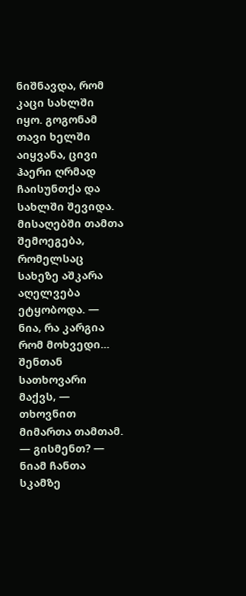ნიშნავდა, რომ კაცი სახლში იყო. გოგონამ თავი ხელში აიყვანა, ცივი ჰაერი ღრმად ჩაისუნთქა და სახლში შევიდა. მისაღებში თამთა შემოეგება, რომელსაც სახეზე აშკარა აღელვება ეტყობოდა. — ნია, რა კარგია რომ მოხვედი... შენთან სათხოვარი მაქვს, — თხოვნით მიმართა თამთამ. — გისმენთ? — ნიამ ჩანთა სკამზე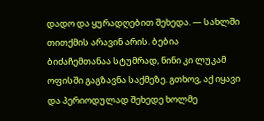დადო და ყურადღებით შეხედა. — სახლში თითქმის არავინ არის. ბებია ბიძაჩემთანაა სტუმრად, ნინი კი ლუკამ ოფისში გაგზავნა საქმეზე. გთხოვ, აქ იყავი და პერიოდულად შეხედე ხოლმე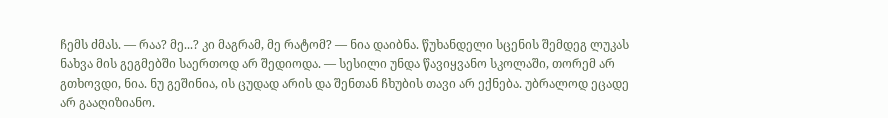ჩემს ძმას. — რაა? მე...? კი მაგრამ, მე რატომ? — ნია დაიბნა. წუხანდელი სცენის შემდეგ ლუკას ნახვა მის გეგმებში საერთოდ არ შედიოდა. — სესილი უნდა წავიყვანო სკოლაში, თორემ არ გთხოვდი, ნია. ნუ გეშინია, ის ცუდად არის და შენთან ჩხუბის თავი არ ექნება. უბრალოდ ეცადე არ გააღიზიანო.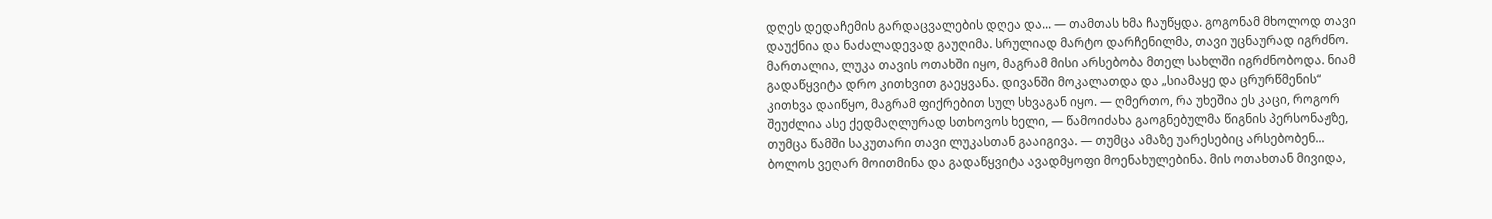დღეს დედაჩემის გარდაცვალების დღეა და... — თამთას ხმა ჩაუწყდა. გოგონამ მხოლოდ თავი დაუქნია და ნაძალადევად გაუღიმა. სრულიად მარტო დარჩენილმა, თავი უცნაურად იგრძნო. მართალია, ლუკა თავის ოთახში იყო, მაგრამ მისი არსებობა მთელ სახლში იგრძნობოდა. ნიამ გადაწყვიტა დრო კითხვით გაეყვანა. დივანში მოკალათდა და „სიამაყე და ცრურწმენის“ კითხვა დაიწყო, მაგრამ ფიქრებით სულ სხვაგან იყო. — ღმერთო, რა უხეშია ეს კაცი, როგორ შეუძლია ასე ქედმაღლურად სთხოვოს ხელი, — წამოიძახა გაოგნებულმა წიგნის პერსონაჟზე, თუმცა წამში საკუთარი თავი ლუკასთან გააიგივა. — თუმცა ამაზე უარესებიც არსებობენ... ბოლოს ვეღარ მოითმინა და გადაწყვიტა ავადმყოფი მოენახულებინა. მის ოთახთან მივიდა,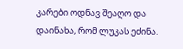კარები ოდნავ შეაღო და დაინახა, რომ ლუკას ეძინა.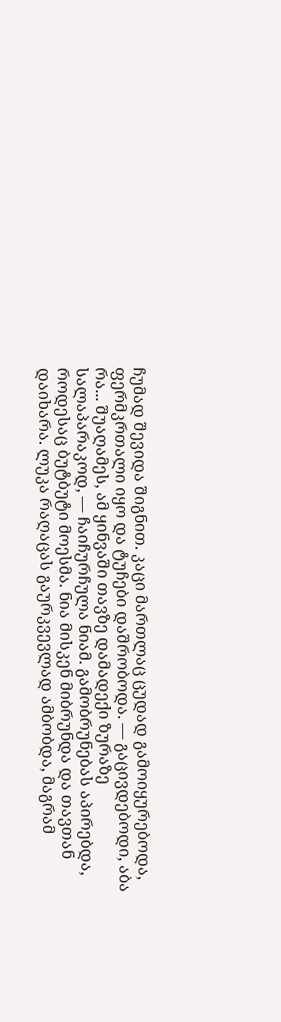ჩუმად შევიდა შიგნით. კაცი მართლაც ცუდად გამოიყურებოდა, ფერმკრთალი იყო და ტუჩები დაშრობოდა. — გაცივდებოდი, აბა რა... შუაღამეს, ამ ყინვაში თავზე დამადექი ზურაზე სალაპარაკოდ, — ჩაიჩურჩულა ნიამ. გამობრუნებას აპირებდა, როდესაც ბუტბუტი მოესმა. ნია მისკენ მიბრუნდა და თავთან დაიხარა. ლუკა რაღაცას გაურკვევლად ამბობდა, მაგრამ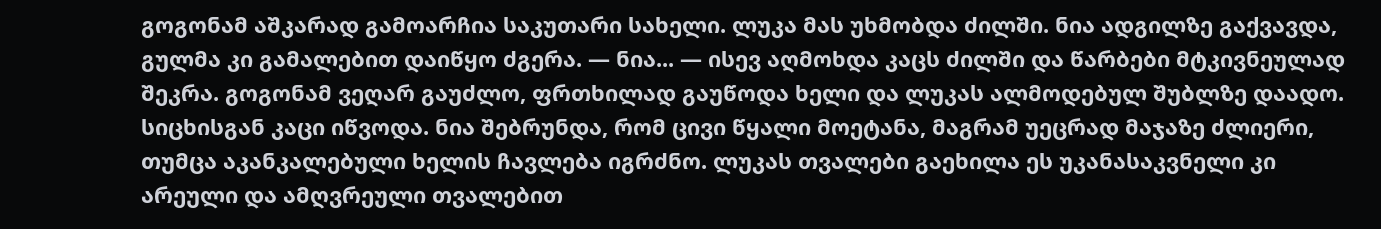გოგონამ აშკარად გამოარჩია საკუთარი სახელი. ლუკა მას უხმობდა ძილში. ნია ადგილზე გაქვავდა, გულმა კი გამალებით დაიწყო ძგერა. — ნია... — ისევ აღმოხდა კაცს ძილში და წარბები მტკივნეულად შეკრა. გოგონამ ვეღარ გაუძლო, ფრთხილად გაუწოდა ხელი და ლუკას ალმოდებულ შუბლზე დაადო. სიცხისგან კაცი იწვოდა. ნია შებრუნდა, რომ ცივი წყალი მოეტანა, მაგრამ უეცრად მაჯაზე ძლიერი, თუმცა აკანკალებული ხელის ჩავლება იგრძნო. ლუკას თვალები გაეხილა ეს უკანასაკვნელი კი არეული და ამღვრეული თვალებით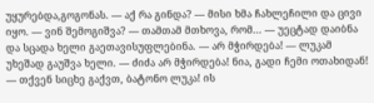უყურებდა,გოგონას. — აქ რა გინდა? — მისი ხმა ჩახლეჩილი და ცივი იყო. — ვინ შემოგიშვა? — თამთამ მთხოვა, რომ... — უეცტად დაიბნა და სცადა ხელი გაეთავისუფლებინა. — არ მჭირდება! — ლუკამ უხეშად გაუშვა ხელი. — ძიძა არ მჭირდება! ნია, გადი ჩემი ოთახიდან! — თქვენ სიცხე გაქვთ, ბატონო ლუკა! ის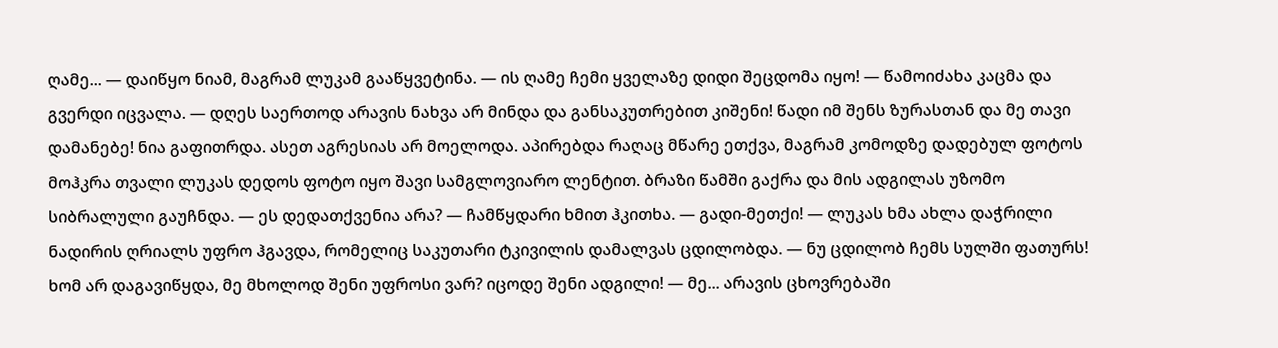ღამე... — დაიწყო ნიამ, მაგრამ ლუკამ გააწყვეტინა. — ის ღამე ჩემი ყველაზე დიდი შეცდომა იყო! — წამოიძახა კაცმა და გვერდი იცვალა. — დღეს საერთოდ არავის ნახვა არ მინდა და განსაკუთრებით კიშენი! წადი იმ შენს ზურასთან და მე თავი დამანებე! ნია გაფითრდა. ასეთ აგრესიას არ მოელოდა. აპირებდა რაღაც მწარე ეთქვა, მაგრამ კომოდზე დადებულ ფოტოს მოჰკრა თვალი ლუკას დედოს ფოტო იყო შავი სამგლოვიარო ლენტით. ბრაზი წამში გაქრა და მის ადგილას უზომო სიბრალული გაუჩნდა. — ეს დედათქვენია არა? — ჩამწყდარი ხმით ჰკითხა. — გადი-მეთქი! — ლუკას ხმა ახლა დაჭრილი ნადირის ღრიალს უფრო ჰგავდა, რომელიც საკუთარი ტკივილის დამალვას ცდილობდა. — ნუ ცდილობ ჩემს სულში ფათურს! ხომ არ დაგავიწყდა, მე მხოლოდ შენი უფროსი ვარ? იცოდე შენი ადგილი! — მე... არავის ცხოვრებაში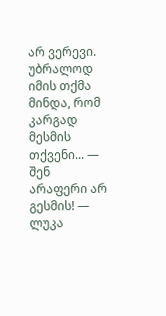არ ვერევი. უბრალოდ იმის თქმა მინდა, რომ კარგად მესმის თქვენი... — შენ არაფერი არ გესმის! — ლუკა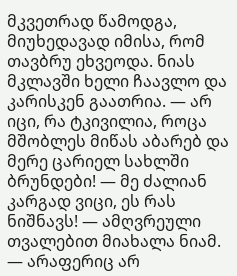მკვეთრად წამოდგა, მიუხედავად იმისა, რომ თავბრუ ეხვეოდა. ნიას მკლავში ხელი ჩაავლო და კარისკენ გაათრია. — არ იცი, რა ტკივილია, როცა მშობლეს მიწას აბარებ და მერე ცარიელ სახლში ბრუნდები! — მე ძალიან კარგად ვიცი, ეს რას ნიშნავს! — ამღვრეული თვალებით მიახალა ნიამ. — არაფერიც არ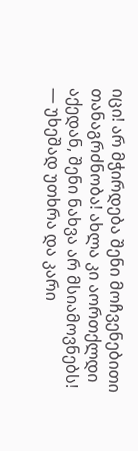იცი! არ მჭირდება შენი მოჩვენებითი თანაგრძნობა! ახლა კი აორთქლდი აქედან, შენი ნახვა არ მსიამოვნებს! — უხეშად უთხრა და კარი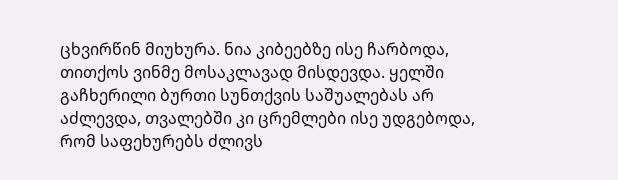ცხვირწინ მიუხურა. ნია კიბეებზე ისე ჩარბოდა, თითქოს ვინმე მოსაკლავად მისდევდა. ყელში გაჩხერილი ბურთი სუნთქვის საშუალებას არ აძლევდა, თვალებში კი ცრემლები ისე უდგებოდა, რომ საფეხურებს ძლივს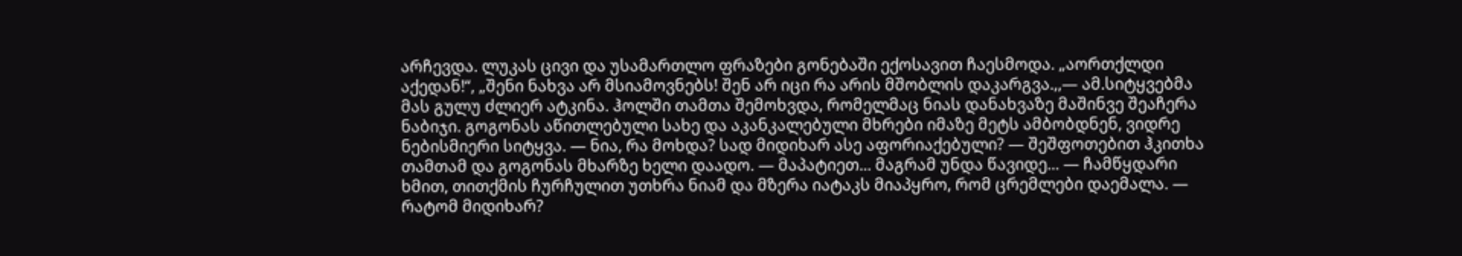არჩევდა. ლუკას ცივი და უსამართლო ფრაზები გონებაში ექოსავით ჩაესმოდა. „აორთქლდი აქედან!“, „შენი ნახვა არ მსიამოვნებს! შენ არ იცი რა არის მშობლის დაკარგვა.,,— ამ.სიტყვებმა მას გულუ ძლიერ ატკინა. ჰოლში თამთა შემოხვდა, რომელმაც ნიას დანახვაზე მაშინვე შეაჩერა ნაბიჯი. გოგონას აწითლებული სახე და აკანკალებული მხრები იმაზე მეტს ამბობდნენ, ვიდრე ნებისმიერი სიტყვა. — ნია, რა მოხდა? სად მიდიხარ ასე აფორიაქებული? — შეშფოთებით ჰკითხა თამთამ და გოგონას მხარზე ხელი დაადო. — მაპატიეთ... მაგრამ უნდა წავიდე... — ჩამწყდარი ხმით, თითქმის ჩურჩულით უთხრა ნიამ და მზერა იატაკს მიაპყრო, რომ ცრემლები დაემალა. — რატომ მიდიხარ?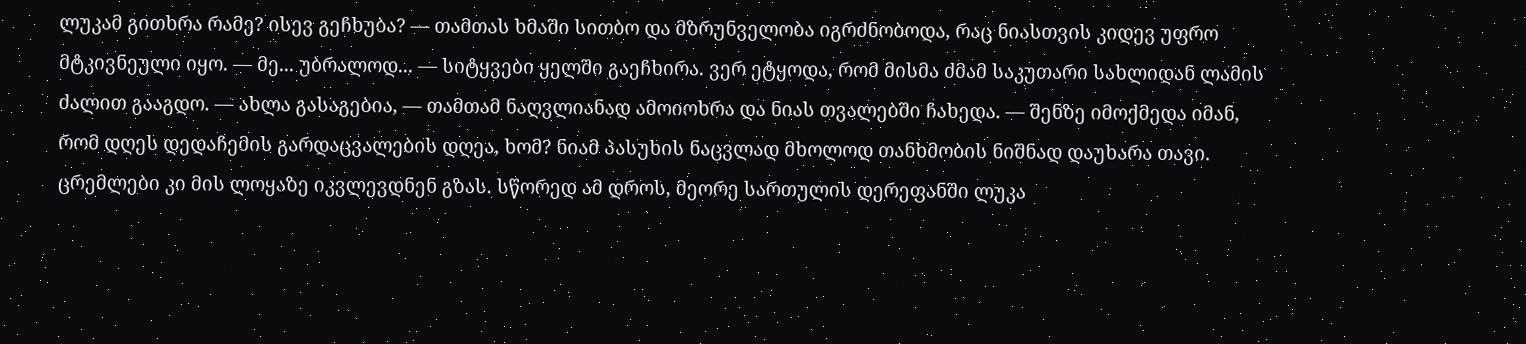ლუკამ გითხრა რამე? ისევ გეჩხუბა? — თამთას ხმაში სითბო და მზრუნველობა იგრძნობოდა, რაც ნიასთვის კიდევ უფრო მტკივნეული იყო. — მე... უბრალოდ... — სიტყვები ყელში გაეჩხირა. ვერ ეტყოდა, რომ მისმა ძმამ საკუთარი სახლიდან ლამის ძალით გააგდო. — ახლა გასაგებია, — თამთამ ნაღვლიანად ამოიოხრა და ნიას თვალებში ჩახედა. — შენზე იმოქმედა იმან, რომ დღეს დედაჩემის გარდაცვალების დღეა, ხომ? ნიამ პასუხის ნაცვლად მხოლოდ თანხმობის ნიშნად დაუხარა თავი. ცრემლები კი მის ლოყაზე იკვლევდნენ გზას. სწორედ ამ დროს, მეორე სართულის დერეფანში ლუკა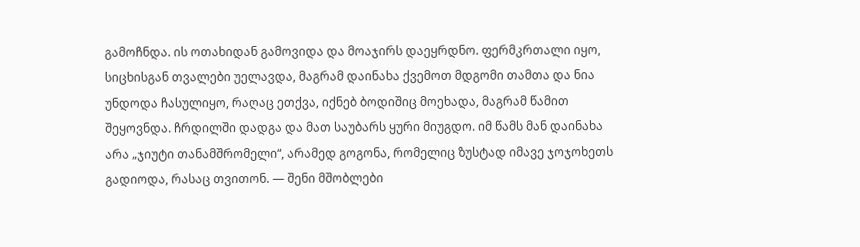გამოჩნდა. ის ოთახიდან გამოვიდა და მოაჯირს დაეყრდნო. ფერმკრთალი იყო, სიცხისგან თვალები უელავდა, მაგრამ დაინახა ქვემოთ მდგომი თამთა და ნია უნდოდა ჩასულიყო, რაღაც ეთქვა, იქნებ ბოდიშიც მოეხადა, მაგრამ წამით შეყოვნდა. ჩრდილში დადგა და მათ საუბარს ყური მიუგდო. იმ წამს მან დაინახა არა „ჯიუტი თანამშრომელი“, არამედ გოგონა, რომელიც ზუსტად იმავე ჯოჯოხეთს გადიოდა, რასაც თვითონ. — შენი მშობლები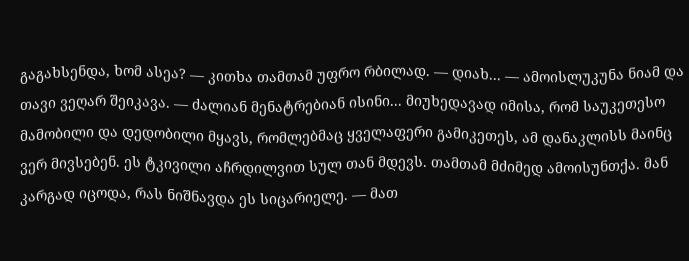გაგახსენდა, ხომ ასეა? — კითხა თამთამ უფრო რბილად. — დიახ... — ამოისლუკუნა ნიამ და თავი ვეღარ შეიკავა. — ძალიან მენატრებიან ისინი... მიუხედავად იმისა, რომ საუკეთესო მამობილი და დედობილი მყავს, რომლებმაც ყველაფერი გამიკეთეს, ამ დანაკლისს მაინც ვერ მივსებენ. ეს ტკივილი აჩრდილვით სულ თან მდევს. თამთამ მძიმედ ამოისუნთქა. მან კარგად იცოდა, რას ნიშნავდა ეს სიცარიელე. — მათ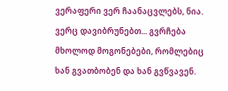ვერაფერი ვერ ჩაანაცვლებს, ნია. ვერც დავიბრუნებთ... გვრჩება მხოლოდ მოგონებები, რომლებიც ხან გვათბობენ და ხან გვწვავენ.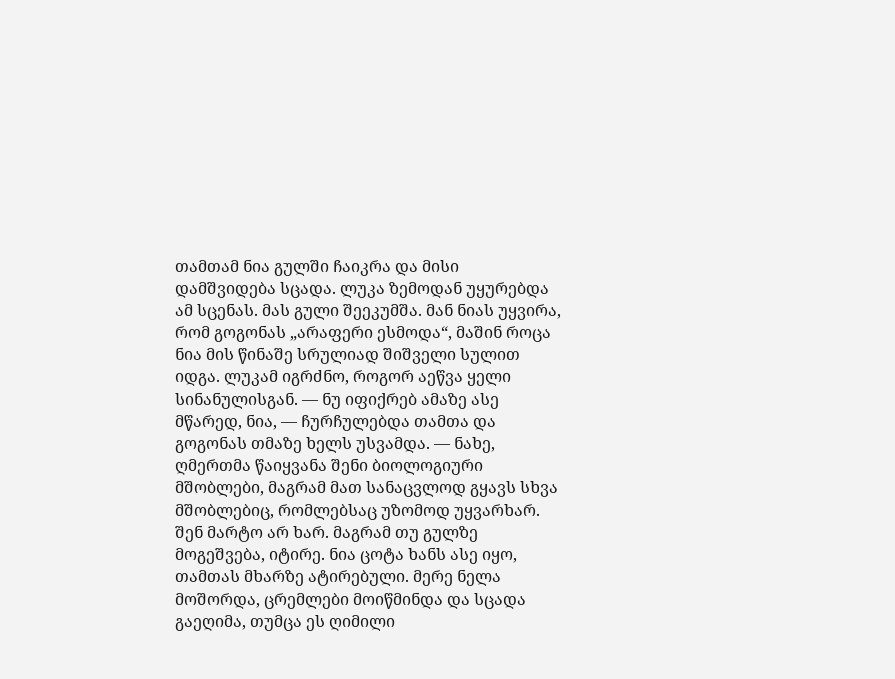თამთამ ნია გულში ჩაიკრა და მისი დამშვიდება სცადა. ლუკა ზემოდან უყურებდა ამ სცენას. მას გული შეეკუმშა. მან ნიას უყვირა, რომ გოგონას „არაფერი ესმოდა“, მაშინ როცა ნია მის წინაშე სრულიად შიშველი სულით იდგა. ლუკამ იგრძნო, როგორ აეწვა ყელი სინანულისგან. — ნუ იფიქრებ ამაზე ასე მწარედ, ნია, — ჩურჩულებდა თამთა და გოგონას თმაზე ხელს უსვამდა. — ნახე, ღმერთმა წაიყვანა შენი ბიოლოგიური მშობლები, მაგრამ მათ სანაცვლოდ გყავს სხვა მშობლებიც, რომლებსაც უზომოდ უყვარხარ. შენ მარტო არ ხარ. მაგრამ თუ გულზე მოგეშვება, იტირე. ნია ცოტა ხანს ასე იყო, თამთას მხარზე ატირებული. მერე ნელა მოშორდა, ცრემლები მოიწმინდა და სცადა გაეღიმა, თუმცა ეს ღიმილი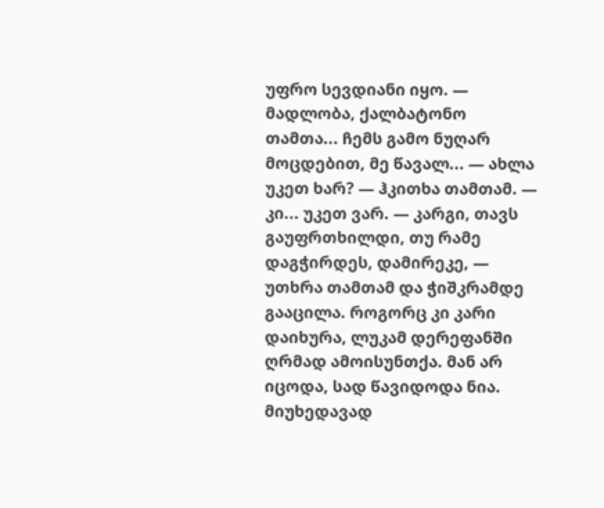უფრო სევდიანი იყო. — მადლობა, ქალბატონო თამთა... ჩემს გამო ნუღარ მოცდებით, მე წავალ... — ახლა უკეთ ხარ? — ჰკითხა თამთამ. — კი... უკეთ ვარ. — კარგი, თავს გაუფრთხილდი, თუ რამე დაგჭირდეს, დამირეკე, — უთხრა თამთამ და ჭიშკრამდე გააცილა. როგორც კი კარი დაიხურა, ლუკამ დერეფანში ღრმად ამოისუნთქა. მან არ იცოდა, სად წავიდოდა ნია. მიუხედავად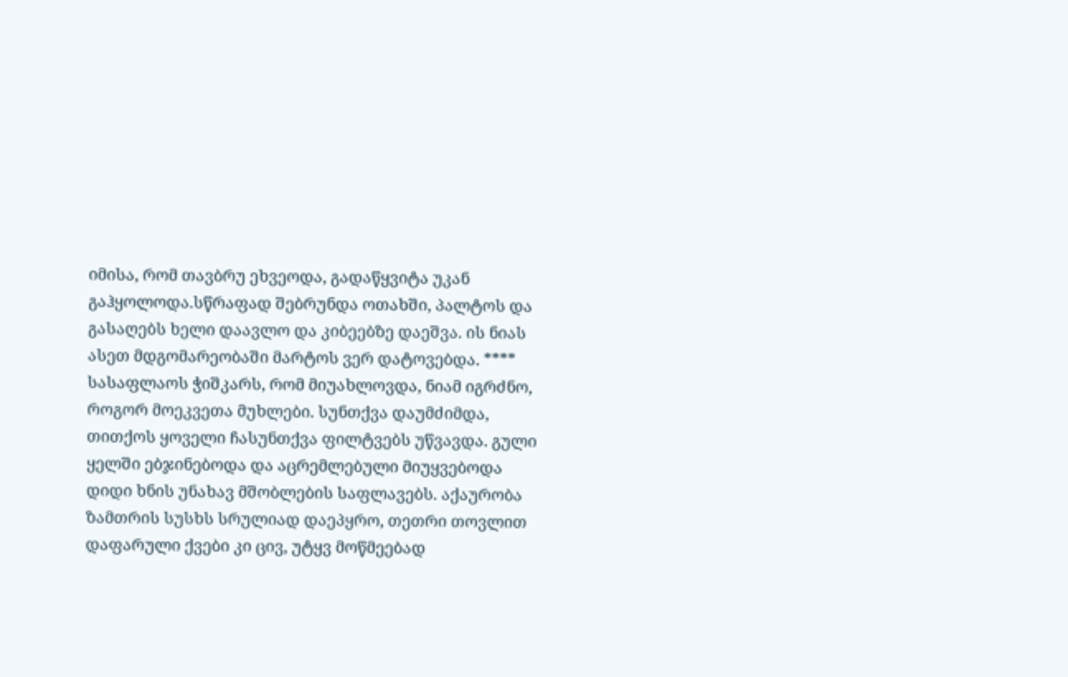იმისა, რომ თავბრუ ეხვეოდა, გადაწყვიტა უკან გაჰყოლოდა.სწრაფად შებრუნდა ოთახში, პალტოს და გასაღებს ხელი დაავლო და კიბეებზე დაეშვა. ის ნიას ასეთ მდგომარეობაში მარტოს ვერ დატოვებდა. **** სასაფლაოს ჭიშკარს, რომ მიუახლოვდა, ნიამ იგრძნო, როგორ მოეკვეთა მუხლები. სუნთქვა დაუმძიმდა, თითქოს ყოველი ჩასუნთქვა ფილტვებს უწვავდა. გული ყელში ებჯინებოდა და აცრემლებული მიუყვებოდა დიდი ხნის უნახავ მშობლების საფლავებს. აქაურობა ზამთრის სუსხს სრულიად დაეპყრო, თეთრი თოვლით დაფარული ქვები კი ცივ, უტყვ მოწმეებად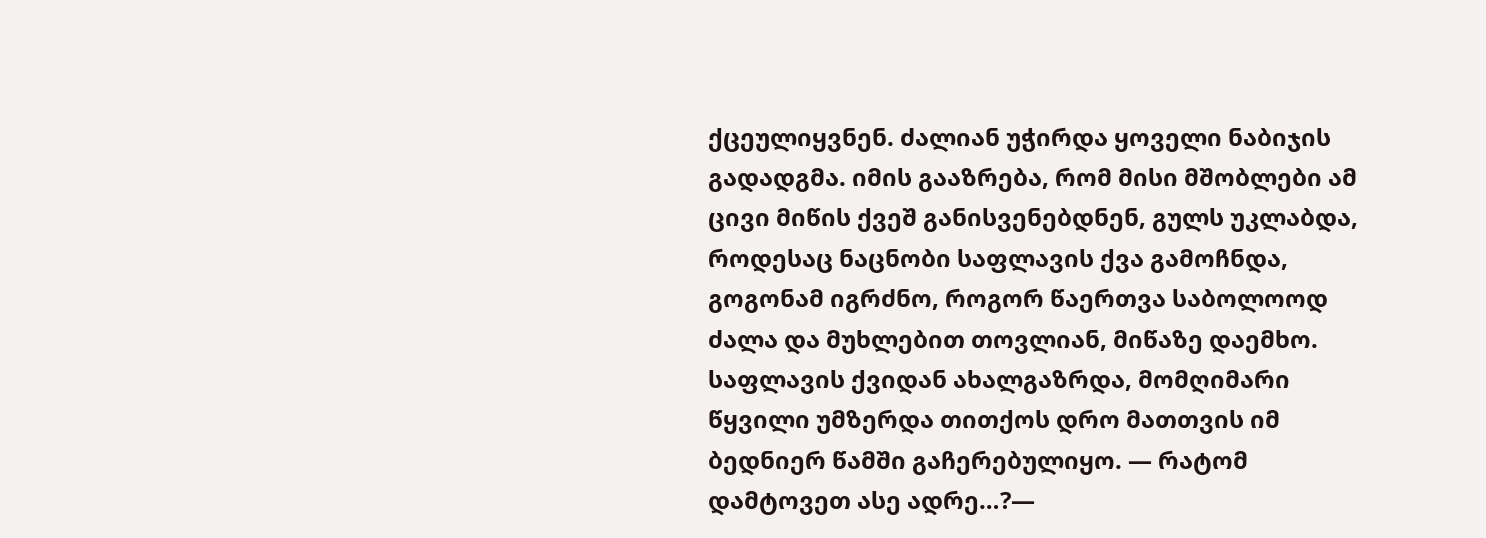ქცეულიყვნენ. ძალიან უჭირდა ყოველი ნაბიჯის გადადგმა. იმის გააზრება, რომ მისი მშობლები ამ ცივი მიწის ქვეშ განისვენებდნენ, გულს უკლაბდა, როდესაც ნაცნობი საფლავის ქვა გამოჩნდა, გოგონამ იგრძნო, როგორ წაერთვა საბოლოოდ ძალა და მუხლებით თოვლიან, მიწაზე დაემხო. საფლავის ქვიდან ახალგაზრდა, მომღიმარი წყვილი უმზერდა თითქოს დრო მათთვის იმ ბედნიერ წამში გაჩერებულიყო. — რატომ დამტოვეთ ასე ადრე…?—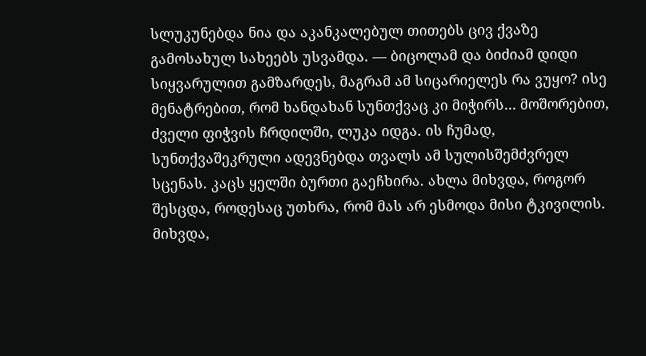სლუკუნებდა ნია და აკანკალებულ თითებს ცივ ქვაზე გამოსახულ სახეებს უსვამდა. — ბიცოლამ და ბიძიამ დიდი სიყვარულით გამზარდეს, მაგრამ ამ სიცარიელეს რა ვუყო? ისე მენატრებით, რომ ხანდახან სუნთქვაც კი მიჭირს… მოშორებით, ძველი ფიჭვის ჩრდილში, ლუკა იდგა. ის ჩუმად, სუნთქვაშეკრული ადევნებდა თვალს ამ სულისშემძვრელ სცენას. კაცს ყელში ბურთი გაეჩხირა. ახლა მიხვდა, როგორ შესცდა, როდესაც უთხრა, რომ მას არ ესმოდა მისი ტკივილის. მიხვდა,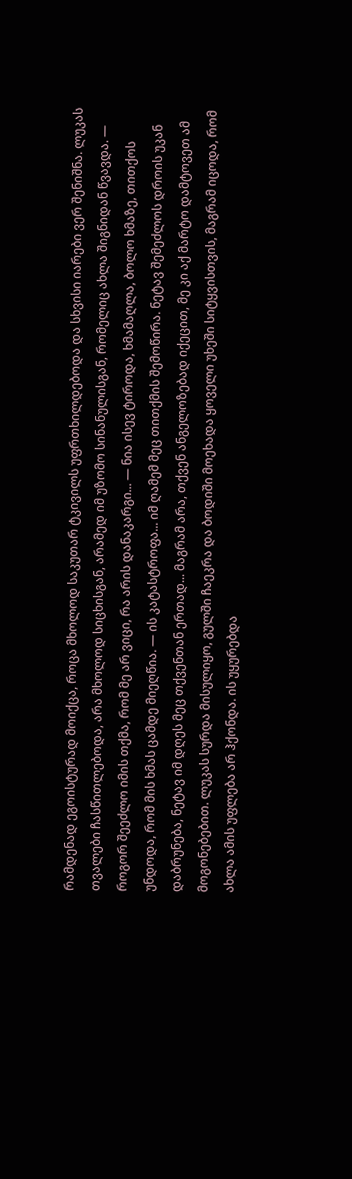რამდენად ეგოისტურად მოიქცა, როცა მხოლოდ საკუთარ ტკივილს უფრთხილდებოდა და სხვისი იარები ვერ შენიშნა. ლუკას თვალები ჩასწითლებოდა, არა მხოლოდ სიცხისგან, არამედ იმ უზომო სინანულისგან, რომელიც ახლა შიგნიდან წვავდა. — როგორ შეეძლო იმის თქმა, რომ მე არ ვიცი, რა არის დანაკარგი... — ნია ისევ ტიროდა, ხმამაღლა, ბოლო ხმაზე, თითქოს უნდოდა, რომ მის ხმას ცამდე მიეღწია. — ის კატასტროფა... იმ ღამემ მეც თითქმის შემოწირა. ნეტავ შემეძლოს დროის უკან დაბრუნება, ნეტავ იმ დღეს მეც თქვენთან ერთად... მაგრამ არა, თქვენ ანგელოზებად იქეცით, მე კი აქ მარტო დამტოვეთ ამ მოგონებებით. ლუკას სურდა მისულიყო, გულში ჩაეკრა და ბოდიში მოეხადა ყოველი უხეში სიტყვისთვის, მაგრამ იცოდა, რომ ახლა ამის უფლება არ ჰქონდა. ის უყურებდა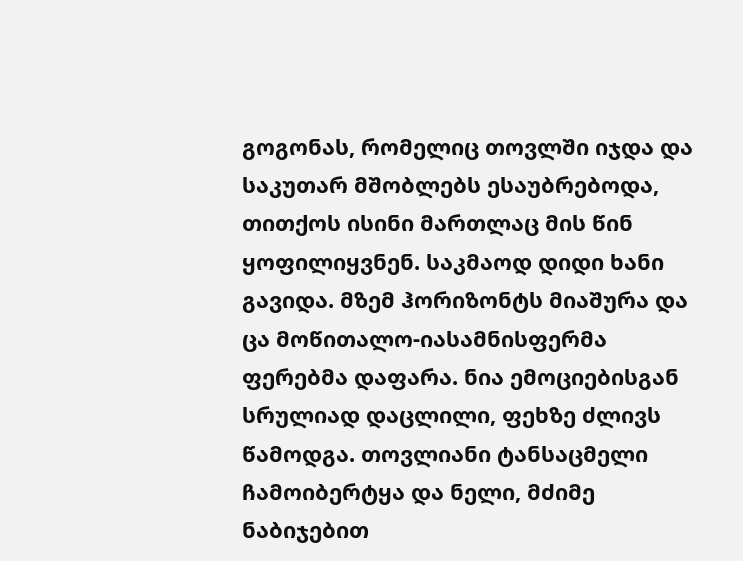გოგონას, რომელიც თოვლში იჯდა და საკუთარ მშობლებს ესაუბრებოდა, თითქოს ისინი მართლაც მის წინ ყოფილიყვნენ. საკმაოდ დიდი ხანი გავიდა. მზემ ჰორიზონტს მიაშურა და ცა მოწითალო-იასამნისფერმა ფერებმა დაფარა. ნია ემოციებისგან სრულიად დაცლილი, ფეხზე ძლივს წამოდგა. თოვლიანი ტანსაცმელი ჩამოიბერტყა და ნელი, მძიმე ნაბიჯებით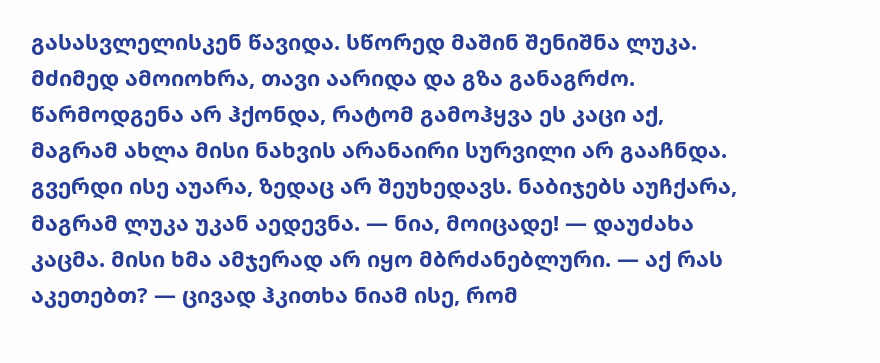გასასვლელისკენ წავიდა. სწორედ მაშინ შენიშნა ლუკა. მძიმედ ამოიოხრა, თავი აარიდა და გზა განაგრძო. წარმოდგენა არ ჰქონდა, რატომ გამოჰყვა ეს კაცი აქ, მაგრამ ახლა მისი ნახვის არანაირი სურვილი არ გააჩნდა. გვერდი ისე აუარა, ზედაც არ შეუხედავს. ნაბიჯებს აუჩქარა, მაგრამ ლუკა უკან აედევნა. — ნია, მოიცადე! — დაუძახა კაცმა. მისი ხმა ამჯერად არ იყო მბრძანებლური. — აქ რას აკეთებთ? — ცივად ჰკითხა ნიამ ისე, რომ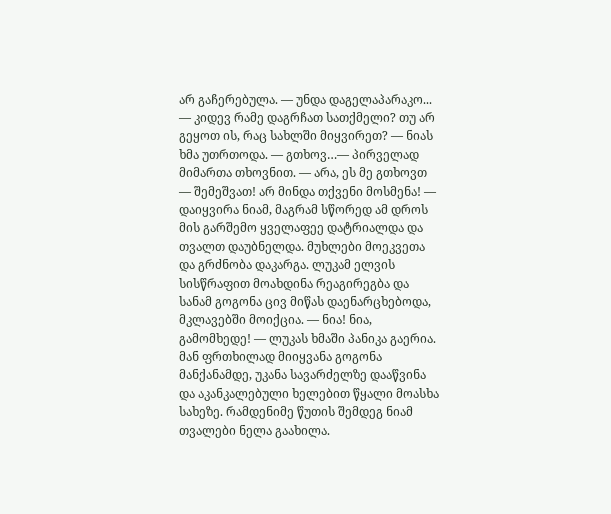არ გაჩერებულა. — უნდა დაგელაპარაკო... — კიდევ რამე დაგრჩათ სათქმელი? თუ არ გეყოთ ის, რაც სახლში მიყვირეთ? — ნიას ხმა უთრთოდა. — გთხოვ…— პირველად მიმართა თხოვნით. — არა, ეს მე გთხოვთ — შემეშვათ! არ მინდა თქვენი მოსმენა! — დაიყვირა ნიამ, მაგრამ სწორედ ამ დროს მის გარშემო ყველაფეე დატრიალდა და თვალთ დაუბნელდა. მუხლები მოეკვეთა და გრძნობა დაკარგა. ლუკამ ელვის სისწრაფით მოახდინა რეაგირეგბა და სანამ გოგონა ცივ მიწას დაენარცხებოდა, მკლავებში მოიქცია. — ნია! ნია, გამომხედე! — ლუკას ხმაში პანიკა გაერია. მან ფრთხილად მიიყვანა გოგონა მანქანამდე, უკანა სავარძელზე დააწვინა და აკანკალებული ხელებით წყალი მოასხა სახეზე. რამდენიმე წუთის შემდეგ ნიამ თვალები ნელა გაახილა.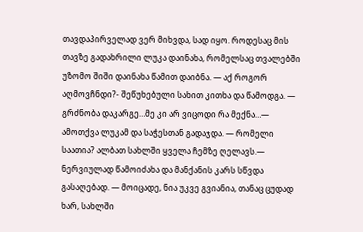თავდაპირველად ვერ მიხვდა, სად იყო. როდესაც მის თავზე გადახრილი ლუკა დაინახა, რომელსაც თვალებში უზომო შიში დაინახა წამით დაიბნა. — აქ როგორ აღმოვჩნდი?- შეწუხებული სახით კითხა და წამოდგა. — გრძნობა დაკარგე…მე კი არ ვიცოდი რა მექნა…— ამოთქვა ლუკამ და საჭესთან გადაჯდა. — რომელი საათია? ალბათ სახლში ყველა ჩემზე ღელავს.— ნერვიულად წამოიძახა და მანქანის კარს სწვდა გასაღებად. — მოიცადე, ნია უკვე გვიანია, თანაც ცუდად ხარ, სახლში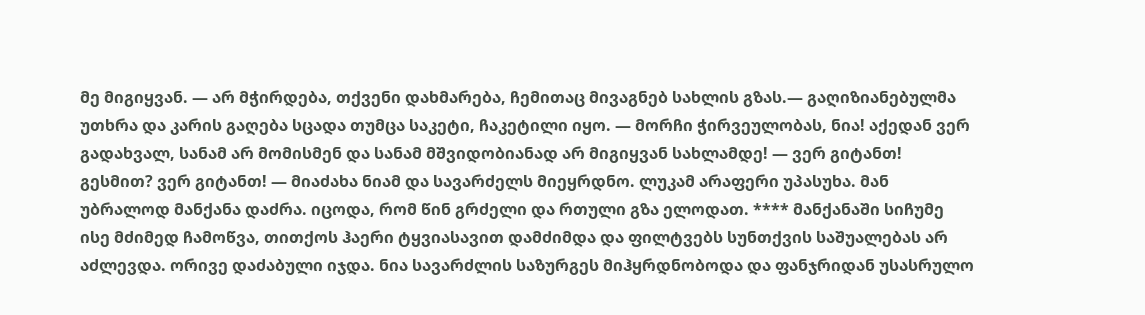მე მიგიყვან. — არ მჭირდება, თქვენი დახმარება, ჩემითაც მივაგნებ სახლის გზას.— გაღიზიანებულმა უთხრა და კარის გაღება სცადა თუმცა საკეტი, ჩაკეტილი იყო. — მორჩი ჭირვეულობას, ნია! აქედან ვერ გადახვალ, სანამ არ მომისმენ და სანამ მშვიდობიანად არ მიგიყვან სახლამდე! — ვერ გიტანთ! გესმით? ვერ გიტანთ! — მიაძახა ნიამ და სავარძელს მიეყრდნო. ლუკამ არაფერი უპასუხა. მან უბრალოდ მანქანა დაძრა. იცოდა, რომ წინ გრძელი და რთული გზა ელოდათ. **** მანქანაში სიჩუმე ისე მძიმედ ჩამოწვა, თითქოს ჰაერი ტყვიასავით დამძიმდა და ფილტვებს სუნთქვის საშუალებას არ აძლევდა. ორივე დაძაბული იჯდა. ნია სავარძლის საზურგეს მიჰყრდნობოდა და ფანჯრიდან უსასრულო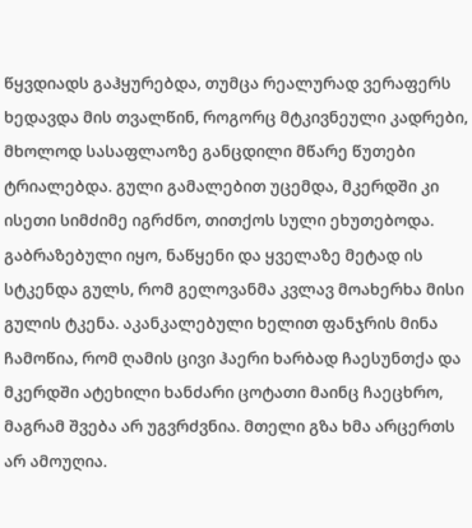წყვდიადს გაჰყურებდა, თუმცა რეალურად ვერაფერს ხედავდა მის თვალწინ, როგორც მტკივნეული კადრები, მხოლოდ სასაფლაოზე განცდილი მწარე წუთები ტრიალებდა. გული გამალებით უცემდა, მკერდში კი ისეთი სიმძიმე იგრძნო, თითქოს სული ეხუთებოდა. გაბრაზებული იყო, ნაწყენი და ყველაზე მეტად ის სტკენდა გულს, რომ გელოვანმა კვლავ მოახერხა მისი გულის ტკენა. აკანკალებული ხელით ფანჯრის მინა ჩამოწია, რომ ღამის ცივი ჰაერი ხარბად ჩაესუნთქა და მკერდში ატეხილი ხანძარი ცოტათი მაინც ჩაეცხრო, მაგრამ შვება არ უგვრძვნია. მთელი გზა ხმა არცერთს არ ამოუღია.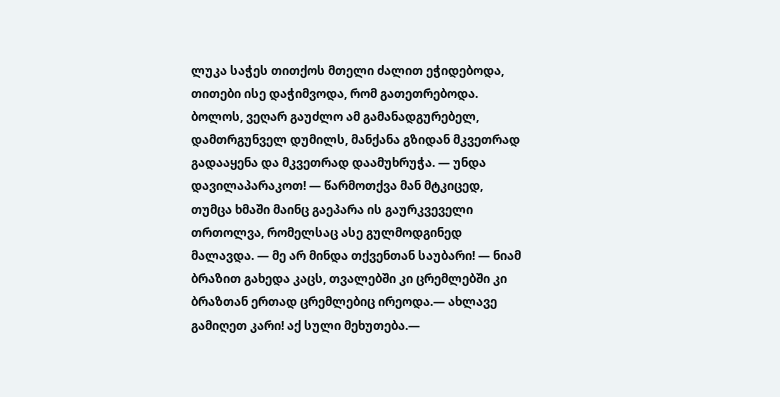ლუკა საჭეს თითქოს მთელი ძალით ეჭიდებოდა, თითები ისე დაჭიმვოდა, რომ გათეთრებოდა. ბოლოს, ვეღარ გაუძლო ამ გამანადგურებელ, დამთრგუნველ დუმილს, მანქანა გზიდან მკვეთრად გადააყენა და მკვეთრად დაამუხრუჭა. — უნდა დავილაპარაკოთ! — წარმოთქვა მან მტკიცედ, თუმცა ხმაში მაინც გაეპარა ის გაურკვეველი თრთოლვა, რომელსაც ასე გულმოდგინედ მალავდა. — მე არ მინდა თქვენთან საუბარი! — ნიამ ბრაზით გახედა კაცს, თვალებში კი ცრემლებში კი ბრაზთან ერთად ცრემლებიც ირეოდა.— ახლავე გამიღეთ კარი! აქ სული მეხუთება.—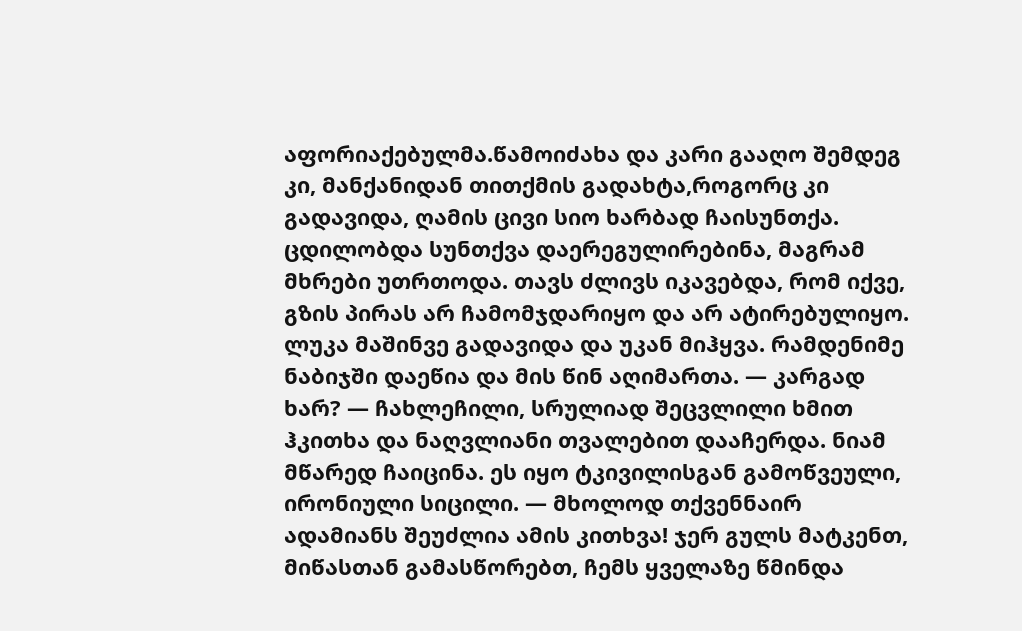აფორიაქებულმა.წამოიძახა და კარი გააღო შემდეგ კი, მანქანიდან თითქმის გადახტა,როგორც კი გადავიდა, ღამის ცივი სიო ხარბად ჩაისუნთქა. ცდილობდა სუნთქვა დაერეგულირებინა, მაგრამ მხრები უთრთოდა. თავს ძლივს იკავებდა, რომ იქვე, გზის პირას არ ჩამომჯდარიყო და არ ატირებულიყო. ლუკა მაშინვე გადავიდა და უკან მიჰყვა. რამდენიმე ნაბიჯში დაეწია და მის წინ აღიმართა. — კარგად ხარ? — ჩახლეჩილი, სრულიად შეცვლილი ხმით ჰკითხა და ნაღვლიანი თვალებით დააჩერდა. ნიამ მწარედ ჩაიცინა. ეს იყო ტკივილისგან გამოწვეული, ირონიული სიცილი. — მხოლოდ თქვენნაირ ადამიანს შეუძლია ამის კითხვა! ჯერ გულს მატკენთ, მიწასთან გამასწორებთ, ჩემს ყველაზე წმინდა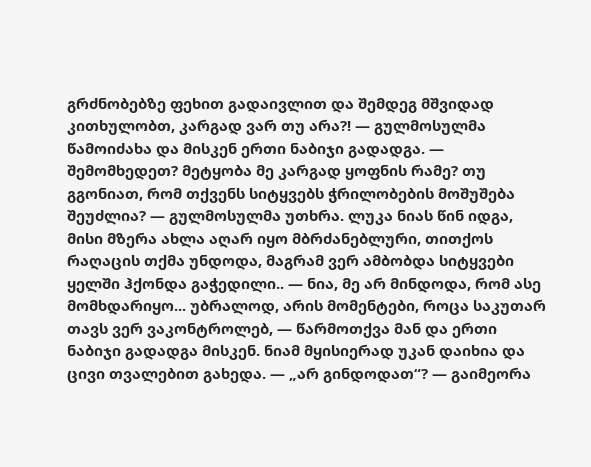გრძნობებზე ფეხით გადაივლით და შემდეგ მშვიდად კითხულობთ, კარგად ვარ თუ არა?! — გულმოსულმა წამოიძახა და მისკენ ერთი ნაბიჯი გადადგა. — შემომხედეთ? მეტყობა მე კარგად ყოფნის რამე? თუ გგონიათ, რომ თქვენს სიტყვებს ჭრილობების მოშუშება შეუძლია? — გულმოსულმა უთხრა. ლუკა ნიას წინ იდგა, მისი მზერა ახლა აღარ იყო მბრძანებლური, თითქოს რაღაცის თქმა უნდოდა, მაგრამ ვერ ამბობდა სიტყვები ყელში ჰქონდა გაჭედილი.. — ნია, მე არ მინდოდა, რომ ასე მომხდარიყო... უბრალოდ, არის მომენტები, როცა საკუთარ თავს ვერ ვაკონტროლებ, — წარმოთქვა მან და ერთი ნაბიჯი გადადგა მისკენ. ნიამ მყისიერად უკან დაიხია და ცივი თვალებით გახედა. — „არ გინდოდათ“? — გაიმეორა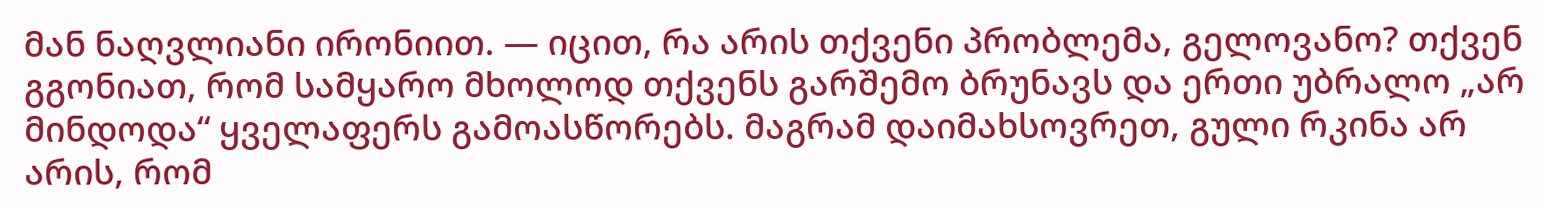მან ნაღვლიანი ირონიით. — იცით, რა არის თქვენი პრობლემა, გელოვანო? თქვენ გგონიათ, რომ სამყარო მხოლოდ თქვენს გარშემო ბრუნავს და ერთი უბრალო „არ მინდოდა“ ყველაფერს გამოასწორებს. მაგრამ დაიმახსოვრეთ, გული რკინა არ არის, რომ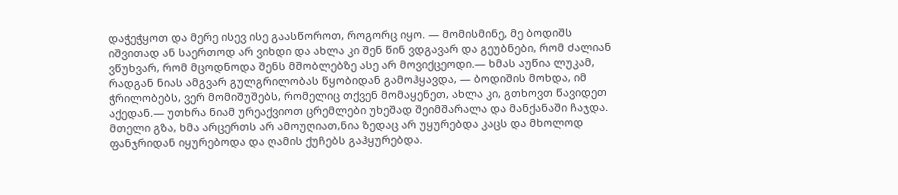დაჭეჭყოთ და მერე ისევ ისე გაასწოროთ, როგორც იყო. — მომისმინე, მე ბოდიშს იშვითად ან საერთოდ არ ვიხდი და ახლა კი შენ წინ ვდგავარ და გეუბნები, რომ ძალიან ვწუხვარ, რომ მცოდნოდა შენს მშობლებზე ასე არ მოვიქცეოდი.— ხმას აუწია ლუკამ, რადგან ნიას ამგვარ გულგრილობას წყობიდან გამოჰყავდა, — ბოდიშის მოხდა, იმ ჭრილობებს, ვერ მომიშუშებს, რომელიც თქვენ მომაყენეთ, ახლა კი, გთხოვთ წავიდეთ აქედან.— უთხრა ნიამ ურეაქვიოთ ცრემლები უხეშად შეიმშარალა და მანქანაში ჩაჯდა. მთელი გზა, ხმა არცერთს არ ამოუღიათ,ნია ზედაც არ უყურებდა კაცს და მხოლოდ ფანჯრიდან იყურებოდა და ღამის ქუჩებს გაჰყურებდა.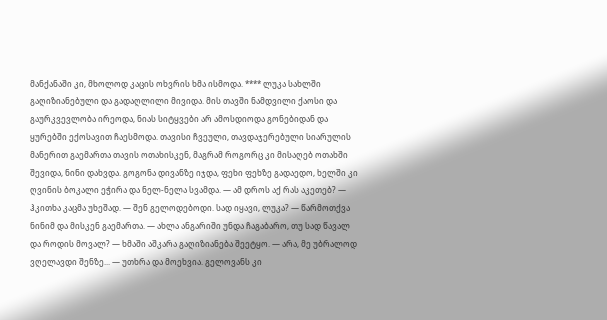მანქანაში კი, მხოლოდ კაცის ოხვრის ხმა ისმოდა. **** ლუკა სახლში გაღიზიანებული და გადაღლილი მივიდა. მის თავში ნამდვილი ქაოსი და გაურკვევლობა ირეოდა, ნიას სიტყვები არ ამოსდიოდა გონებიდან და ყურებში ექოსავით ჩაესმოდა. თავისი ჩვეული, თავდაჯერებული სიარულის მანერით გაემართა თავის ოთახისკენ, მაგრამ როგორც კი მისაღებ ოთახში შევიდა, ნინი დახვდა. გოგონა დივანზე იჯდა, ფეხი ფეხზე გადაედო, ხელში კი ღვინის ბოკალი ეჭირა და ნელ-ნელა სვამდა. — ამ დროს აქ რას აკეთებ? — ჰკითხა კაცმა უხეშად. — შენ გელოდებოდი. სად იყავი, ლუკა? — წარმოთქვა ნინიმ და მისკენ გაემართა. — ახლა ანგარიში უნდა ჩაგაბარო, თუ სად წავალ და როდის მოვალ? — ხმაში აშკარა გაღიზიანება შეეტყო. — არა, მე უბრალოდ ვღელავდი შენზე... — უთხრა და მოეხვია. გელოვანს კი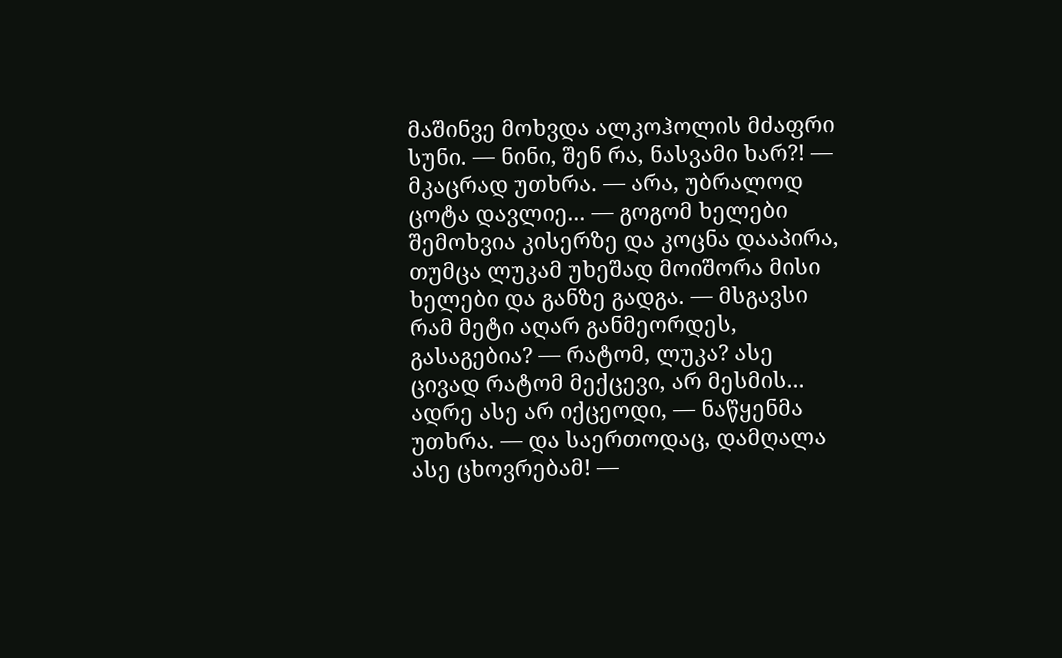მაშინვე მოხვდა ალკოჰოლის მძაფრი სუნი. — ნინი, შენ რა, ნასვამი ხარ?! — მკაცრად უთხრა. — არა, უბრალოდ ცოტა დავლიე... — გოგომ ხელები შემოხვია კისერზე და კოცნა დააპირა, თუმცა ლუკამ უხეშად მოიშორა მისი ხელები და განზე გადგა. — მსგავსი რამ მეტი აღარ განმეორდეს, გასაგებია? — რატომ, ლუკა? ასე ცივად რატომ მექცევი, არ მესმის... ადრე ასე არ იქცეოდი, — ნაწყენმა უთხრა. — და საერთოდაც, დამღალა ასე ცხოვრებამ! —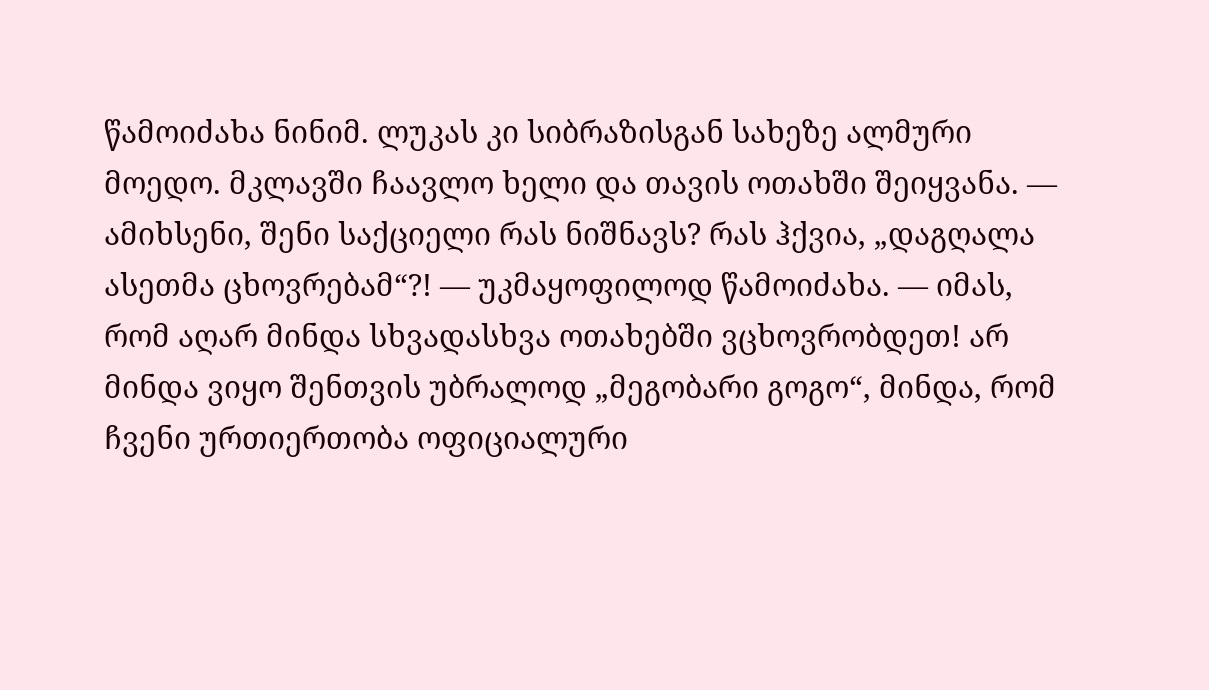წამოიძახა ნინიმ. ლუკას კი სიბრაზისგან სახეზე ალმური მოედო. მკლავში ჩაავლო ხელი და თავის ოთახში შეიყვანა. — ამიხსენი, შენი საქციელი რას ნიშნავს? რას ჰქვია, „დაგღალა ასეთმა ცხოვრებამ“?! — უკმაყოფილოდ წამოიძახა. — იმას, რომ აღარ მინდა სხვადასხვა ოთახებში ვცხოვრობდეთ! არ მინდა ვიყო შენთვის უბრალოდ „მეგობარი გოგო“, მინდა, რომ ჩვენი ურთიერთობა ოფიციალური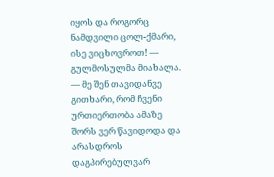იყოს და როგორც ნამდვილი ცოლ-ქმარი, ისე ვიცხოვროთ! — გულმოსულმა მიახალა. — მე შენ თავიდანვე გითხარი, რომ ჩვენი ურთიერთობა ამაზე შორს ვერ წავიდოდა და არასდროს დაგპირებულვარ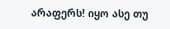არაფერს! იყო ასე თუ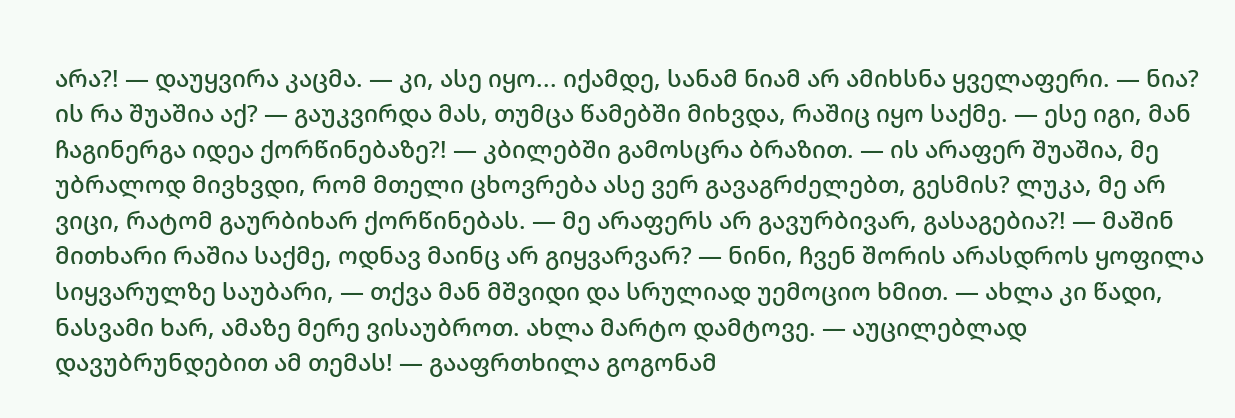არა?! — დაუყვირა კაცმა. — კი, ასე იყო... იქამდე, სანამ ნიამ არ ამიხსნა ყველაფერი. — ნია? ის რა შუაშია აქ? — გაუკვირდა მას, თუმცა წამებში მიხვდა, რაშიც იყო საქმე. — ესე იგი, მან ჩაგინერგა იდეა ქორწინებაზე?! — კბილებში გამოსცრა ბრაზით. — ის არაფერ შუაშია, მე უბრალოდ მივხვდი, რომ მთელი ცხოვრება ასე ვერ გავაგრძელებთ, გესმის? ლუკა, მე არ ვიცი, რატომ გაურბიხარ ქორწინებას. — მე არაფერს არ გავურბივარ, გასაგებია?! — მაშინ მითხარი რაშია საქმე, ოდნავ მაინც არ გიყვარვარ? — ნინი, ჩვენ შორის არასდროს ყოფილა სიყვარულზე საუბარი, — თქვა მან მშვიდი და სრულიად უემოციო ხმით. — ახლა კი წადი, ნასვამი ხარ, ამაზე მერე ვისაუბროთ. ახლა მარტო დამტოვე. — აუცილებლად დავუბრუნდებით ამ თემას! — გააფრთხილა გოგონამ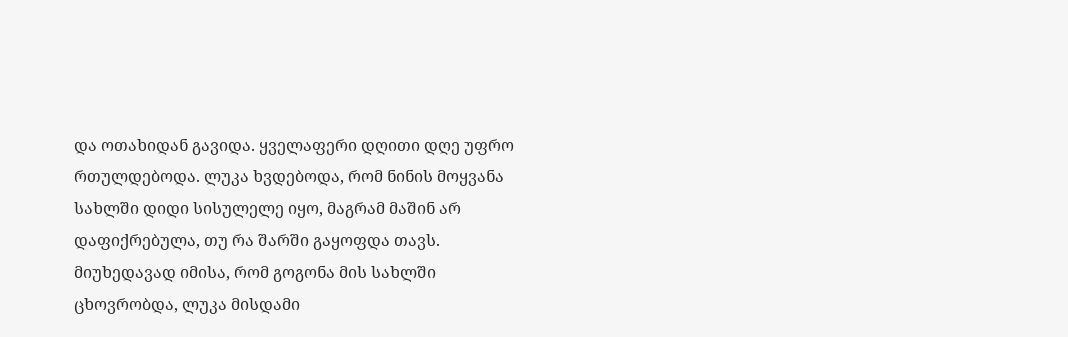და ოთახიდან გავიდა. ყველაფერი დღითი დღე უფრო რთულდებოდა. ლუკა ხვდებოდა, რომ ნინის მოყვანა სახლში დიდი სისულელე იყო, მაგრამ მაშინ არ დაფიქრებულა, თუ რა შარში გაყოფდა თავს. მიუხედავად იმისა, რომ გოგონა მის სახლში ცხოვრობდა, ლუკა მისდამი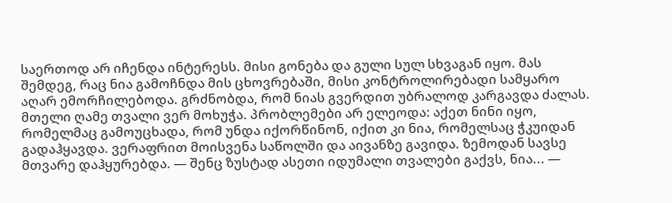საერთოდ არ იჩენდა ინტერესს. მისი გონება და გული სულ სხვაგან იყო. მას შემდეგ, რაც ნია გამოჩნდა მის ცხოვრებაში, მისი კონტროლირებადი სამყარო აღარ ემორჩილებოდა. გრძნობდა, რომ ნიას გვერდით უბრალოდ კარგავდა ძალას. მთელი ღამე თვალი ვერ მოხუჭა. პრობლემები არ ელეოდა: აქეთ ნინი იყო, რომელმაც გამოუცხადა, რომ უნდა იქორწინონ, იქით კი ნია, რომელსაც ჭკუიდან გადაჰყავდა. ვერაფრით მოისვენა საწოლში და აივანზე გავიდა. ზემოდან სავსე მთვარე დაჰყურებდა. — შენც ზუსტად ასეთი იდუმალი თვალები გაქვს, ნია... —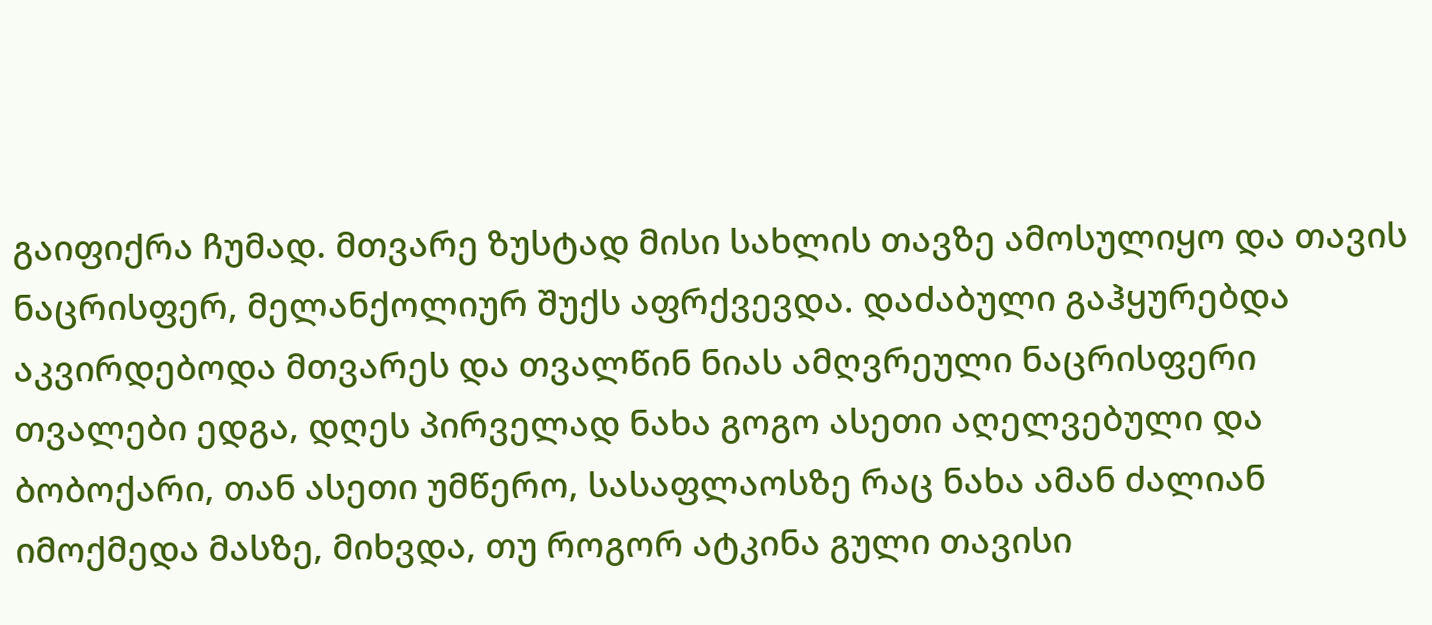გაიფიქრა ჩუმად. მთვარე ზუსტად მისი სახლის თავზე ამოსულიყო და თავის ნაცრისფერ, მელანქოლიურ შუქს აფრქვევდა. დაძაბული გაჰყურებდა აკვირდებოდა მთვარეს და თვალწინ ნიას ამღვრეული ნაცრისფერი თვალები ედგა, დღეს პირველად ნახა გოგო ასეთი აღელვებული და ბობოქარი, თან ასეთი უმწერო, სასაფლაოსზე რაც ნახა ამან ძალიან იმოქმედა მასზე, მიხვდა, თუ როგორ ატკინა გული თავისი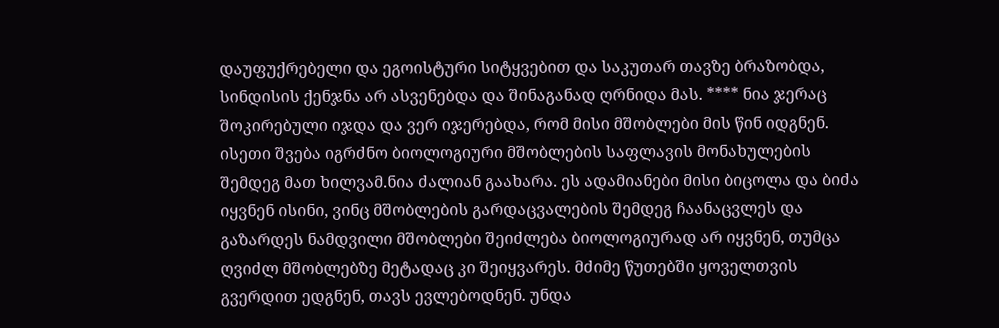დაუფუქრებელი და ეგოისტური სიტყვებით და საკუთარ თავზე ბრაზობდა, სინდისის ქენჯნა არ ასვენებდა და შინაგანად ღრნიდა მას. **** ნია ჯერაც შოკირებული იჯდა და ვერ იჯერებდა, რომ მისი მშობლები მის წინ იდგნენ. ისეთი შვება იგრძნო ბიოლოგიური მშობლების საფლავის მონახულების შემდეგ მათ ხილვამ.ნია ძალიან გაახარა. ეს ადამიანები მისი ბიცოლა და ბიძა იყვნენ ისინი, ვინც მშობლების გარდაცვალების შემდეგ ჩაანაცვლეს და გაზარდეს ნამდვილი მშობლები შეიძლება ბიოლოგიურად არ იყვნენ, თუმცა ღვიძლ მშობლებზე მეტადაც კი შეიყვარეს. მძიმე წუთებში ყოველთვის გვერდით ედგნენ, თავს ევლებოდნენ. უნდა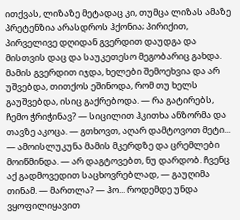ითქვას, ლიზაზე მეტადაც კი, თუმცა ლიზას ამაზე პრეტენზია არასდროს ჰქონია; პირიქით, პირველივე დღიდან გვერდით დაუდგა და მისთვის დაც და საუკეთესო მეგობარიც გახდა. მამის გვერდით იჯდა, ხელები შემოეხვია და არ უშვებდა, თითქოს ეშინოდა, რომ თუ ხელს გაუშვებდა, ისიც გაქრებოდა. — რა გატირებს, ჩემო ჭრიჭინავ? — სიცილით ჰკითხა ანზორმა და თავზე აკოცა. — გთხოვთ, აღარ დამტოვოთ მეტი... — ამოისლუკუნა მამის მკერდზე და ცრემლები მოიწმინდა. — არ დაგტოვებთ, ნუ დარდობ. ჩვენც აქ გადმოვედით საცხოვრებლად, — გაუღიმა თინამ. — მართლა? — ჰო... როდემდე უნდა ვყოფილიყავით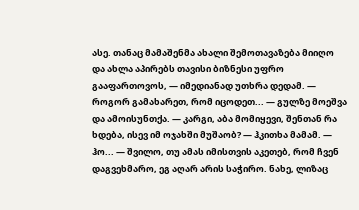ასე. თანაც მამაშენმა ახალი შემოთავაზება მიიღო და ახლა აპირებს თავისი ბიზნესი უფრო გააფართოვოს, — იმედიანად უთხრა დედამ. — როგორ გამახარეთ, რომ იცოდეთ... — გულზე მოეშვა და ამოისუნთქა. — კარგი, აბა მომიყევი, შენთან რა ხდება, ისევ იმ ოჯახში მუშაობ? — ჰკითხა მამამ. — ჰო... — შვილო, თუ ამას იმისთვის აკეთებ, რომ ჩვენ დაგვეხმარო, ეგ აღარ არის საჭირო. ნახე, ლიზაც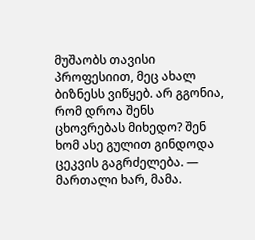მუშაობს თავისი პროფესიით, მეც ახალ ბიზნესს ვიწყებ. არ გგონია, რომ დროა შენს ცხოვრებას მიხედო? შენ ხომ ასე გულით გინდოდა ცეკვის გაგრძელება. — მართალი ხარ, მამა.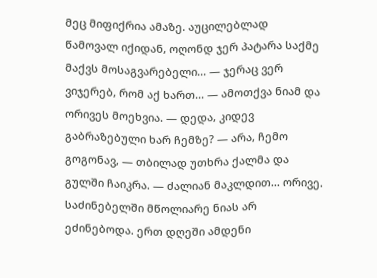მეც მიფიქრია ამაზე. აუცილებლად წამოვალ იქიდან, ოღონდ ჯერ პატარა საქმე მაქვს მოსაგვარებელი... — ჯერაც ვერ ვიჯერებ, რომ აქ ხართ... — ამოთქვა ნიამ და ორივეს მოეხვია. — დედა, კიდევ გაბრაზებული ხარ ჩემზე? — არა, ჩემო გოგონავ, — თბილად უთხრა ქალმა და გულში ჩაიკრა. — ძალიან მაკლდით... ორივე. საძინებელში მწოლიარე ნიას არ ეძინებოდა. ერთ დღეში ამდენი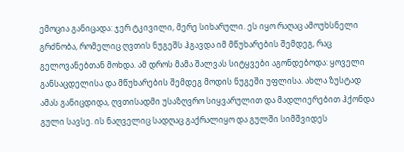ემოცია განიცადა: ჯერ ტკივილი, მერე სიხარული. ეს იყო რაღაც ამოუხსნელი გრძნობა, რომელიც ღვთის ნუგეშს ჰგავდა იმ მწუხარების შემდეგ, რაც გელოვანებთან მოხდა. ამ დროს მამა შალვას სიტყვები აგონდებოდა: ყოველი განსაცდელისა და მწუხარების შემდეგ მოდის ნუგეში უფლისა. ახლა ზუსტად ამას განიცდიდა, ღვთისადმი უსაზღვრო სიყვარულით და მადლიერებით ჰქონდა გული სავსე. ის ნაღველიც სადღაც გაქრალიყო და გულში სიმშვიდეს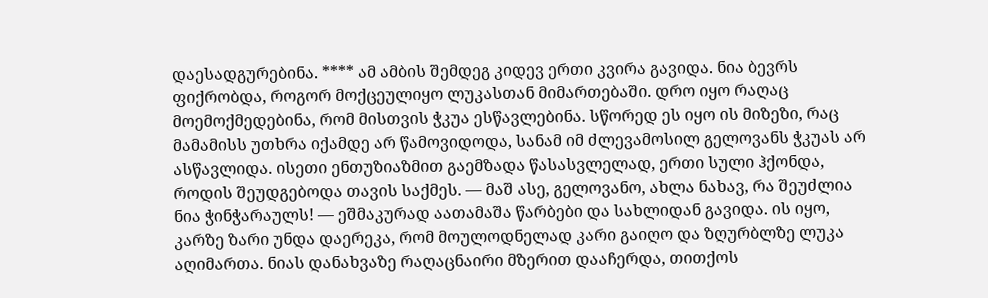დაესადგურებინა. **** ამ ამბის შემდეგ კიდევ ერთი კვირა გავიდა. ნია ბევრს ფიქრობდა, როგორ მოქცეულიყო ლუკასთან მიმართებაში. დრო იყო რაღაც მოემოქმედებინა, რომ მისთვის ჭკუა ესწავლებინა. სწორედ ეს იყო ის მიზეზი, რაც მამამისს უთხრა იქამდე არ წამოვიდოდა, სანამ იმ ძლევამოსილ გელოვანს ჭკუას არ ასწავლიდა. ისეთი ენთუზიაზმით გაემზადა წასასვლელად, ერთი სული ჰქონდა, როდის შეუდგებოდა თავის საქმეს. — მაშ ასე, გელოვანო, ახლა ნახავ, რა შეუძლია ნია ჭინჭარაულს! — ეშმაკურად აათამაშა წარბები და სახლიდან გავიდა. ის იყო, კარზე ზარი უნდა დაერეკა, რომ მოულოდნელად კარი გაიღო და ზღურბლზე ლუკა აღიმართა. ნიას დანახვაზე რაღაცნაირი მზერით დააჩერდა, თითქოს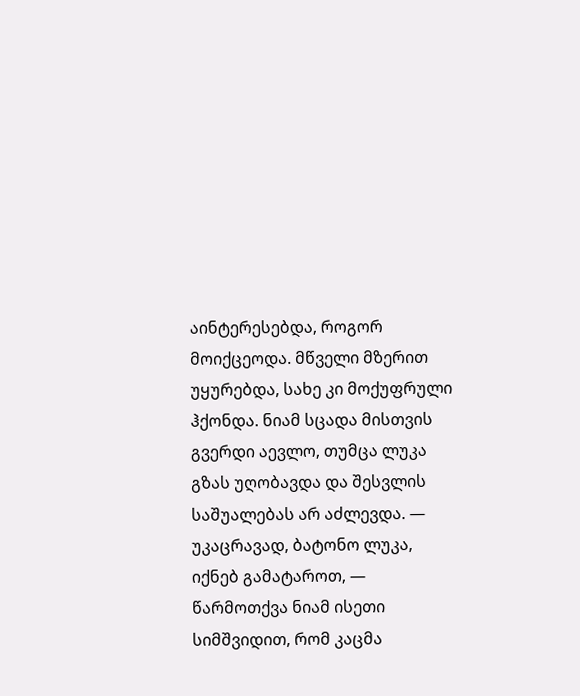აინტერესებდა, როგორ მოიქცეოდა. მწველი მზერით უყურებდა, სახე კი მოქუფრული ჰქონდა. ნიამ სცადა მისთვის გვერდი აევლო, თუმცა ლუკა გზას უღობავდა და შესვლის საშუალებას არ აძლევდა. — უკაცრავად, ბატონო ლუკა, იქნებ გამატაროთ, — წარმოთქვა ნიამ ისეთი სიმშვიდით, რომ კაცმა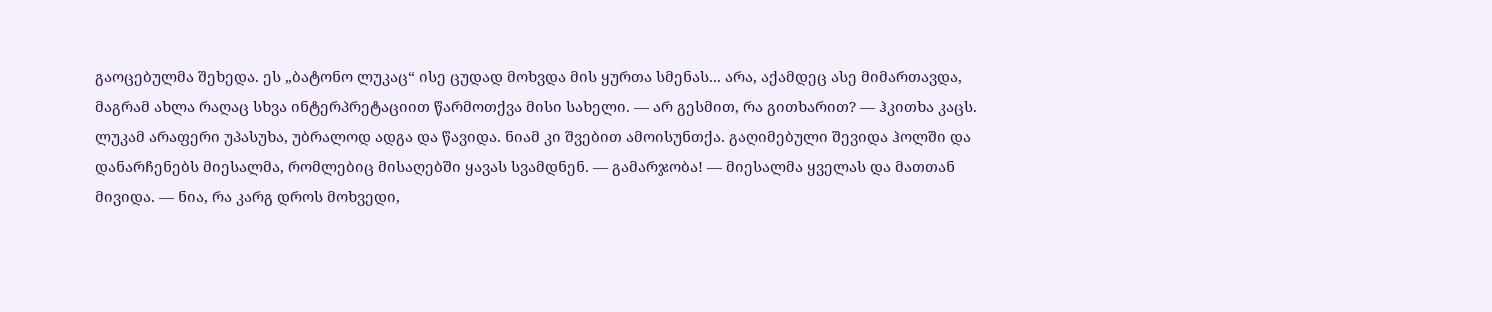გაოცებულმა შეხედა. ეს „ბატონო ლუკაც“ ისე ცუდად მოხვდა მის ყურთა სმენას... არა, აქამდეც ასე მიმართავდა, მაგრამ ახლა რაღაც სხვა ინტერპრეტაციით წარმოთქვა მისი სახელი. — არ გესმით, რა გითხარით? — ჰკითხა კაცს. ლუკამ არაფერი უპასუხა, უბრალოდ ადგა და წავიდა. ნიამ კი შვებით ამოისუნთქა. გაღიმებული შევიდა ჰოლში და დანარჩენებს მიესალმა, რომლებიც მისაღებში ყავას სვამდნენ. — გამარჯობა! — მიესალმა ყველას და მათთან მივიდა. — ნია, რა კარგ დროს მოხვედი,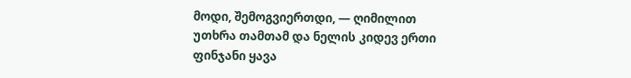მოდი, შემოგვიერთდი, — ღიმილით უთხრა თამთამ და ნელის კიდევ ერთი ფინჯანი ყავა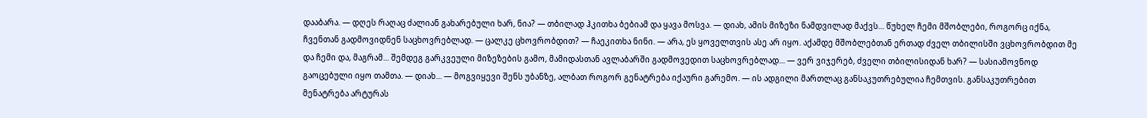დააბარა. — დღეს რაღაც ძალიან გახარებული ხარ, ნია? — თბილად ჰკითხა ბებიამ და ყავა მოსვა. — დიახ, ამის მიზეზი ნამდვილად მაქვს... წუხელ ჩემი მშობლები, როგორც იქნა, ჩვენთან გადმოვიდნენ საცხოვრებლად. — ცალკე ცხოვრობდით? — ჩაეკითხა ნინი. — არა, ეს ყოველთვის ასე არ იყო. აქამდე მშობლებთან ერთად ძველ თბილისში ვცხოვრობდით მე და ჩემი და, მაგრამ... შემდეგ გარკვეული მიზეზების გამო, მამიდასთან ავლაბარში გადმოვედით საცხოვრებლად... — ვერ ვიჯერებ, ძველი თბილისიდან ხარ? — სასიამოვნოდ გაოცებული იყო თამთა. — დიახ... — მოგვიყევი შენს უბანზე, ალბათ როგორ გენატრება იქაური გარემო. — ის ადგილი მართლაც განსაკუთრებულია ჩემთვის. განსაკუთრებით მენატრება არტურას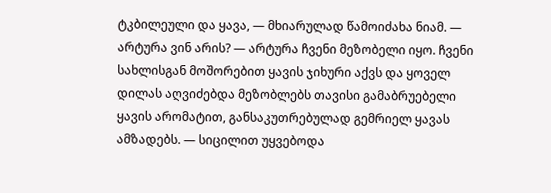ტკბილეული და ყავა, — მხიარულად წამოიძახა ნიამ. — არტურა ვინ არის? — არტურა ჩვენი მეზობელი იყო. ჩვენი სახლისგან მოშორებით ყავის ჯიხური აქვს და ყოველ დილას აღვიძებდა მეზობლებს თავისი გამაბრუებელი ყავის არომატით, განსაკუთრებულად გემრიელ ყავას ამზადებს. — სიცილით უყვებოდა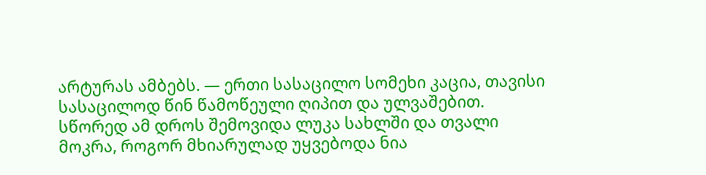არტურას ამბებს. — ერთი სასაცილო სომეხი კაცია, თავისი სასაცილოდ წინ წამოწეული ღიპით და ულვაშებით. სწორედ ამ დროს შემოვიდა ლუკა სახლში და თვალი მოკრა, როგორ მხიარულად უყვებოდა ნია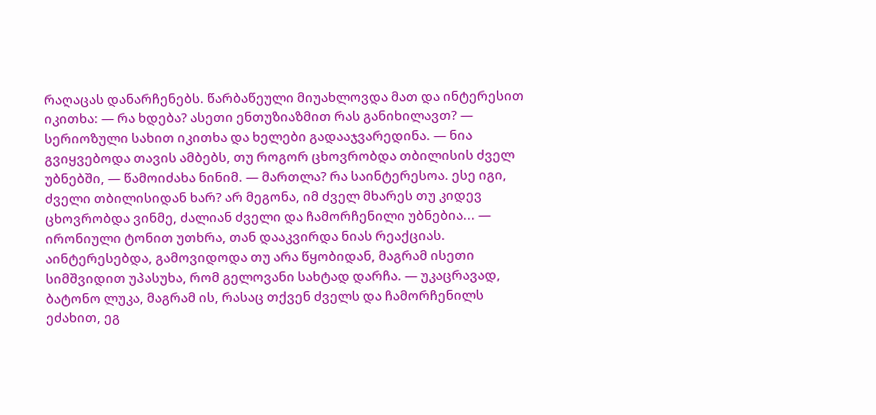რაღაცას დანარჩენებს. წარბაწეული მიუახლოვდა მათ და ინტერესით იკითხა: — რა ხდება? ასეთი ენთუზიაზმით რას განიხილავთ? — სერიოზული სახით იკითხა და ხელები გადააჯვარედინა. — ნია გვიყვებოდა თავის ამბებს, თუ როგორ ცხოვრობდა თბილისის ძველ უბნებში, — წამოიძახა ნინიმ. — მართლა? რა საინტერესოა. ესე იგი, ძველი თბილისიდან ხარ? არ მეგონა, იმ ძველ მხარეს თუ კიდევ ცხოვრობდა ვინმე, ძალიან ძველი და ჩამორჩენილი უბნებია... — ირონიული ტონით უთხრა, თან დააკვირდა ნიას რეაქციას. აინტერესებდა, გამოვიდოდა თუ არა წყობიდან, მაგრამ ისეთი სიმშვიდით უპასუხა, რომ გელოვანი სახტად დარჩა. — უკაცრავად, ბატონო ლუკა, მაგრამ ის, რასაც თქვენ ძველს და ჩამორჩენილს ეძახით, ეგ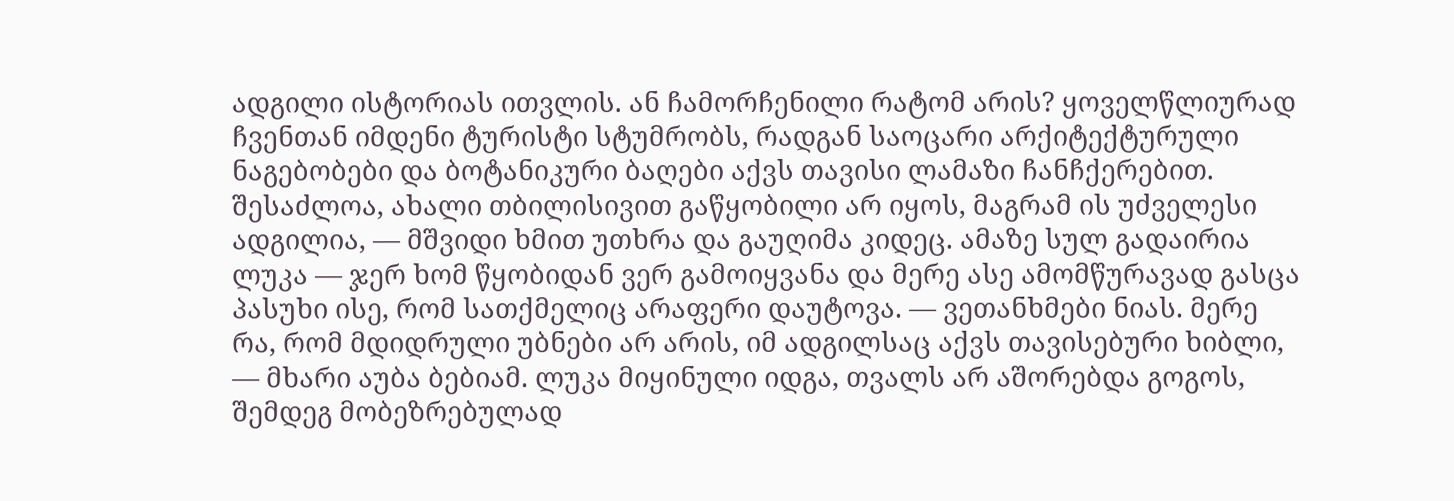ადგილი ისტორიას ითვლის. ან ჩამორჩენილი რატომ არის? ყოველწლიურად ჩვენთან იმდენი ტურისტი სტუმრობს, რადგან საოცარი არქიტექტურული ნაგებობები და ბოტანიკური ბაღები აქვს თავისი ლამაზი ჩანჩქერებით. შესაძლოა, ახალი თბილისივით გაწყობილი არ იყოს, მაგრამ ის უძველესი ადგილია, — მშვიდი ხმით უთხრა და გაუღიმა კიდეც. ამაზე სულ გადაირია ლუკა — ჯერ ხომ წყობიდან ვერ გამოიყვანა და მერე ასე ამომწურავად გასცა პასუხი ისე, რომ სათქმელიც არაფერი დაუტოვა. — ვეთანხმები ნიას. მერე რა, რომ მდიდრული უბნები არ არის, იმ ადგილსაც აქვს თავისებური ხიბლი, — მხარი აუბა ბებიამ. ლუკა მიყინული იდგა, თვალს არ აშორებდა გოგოს, შემდეგ მობეზრებულად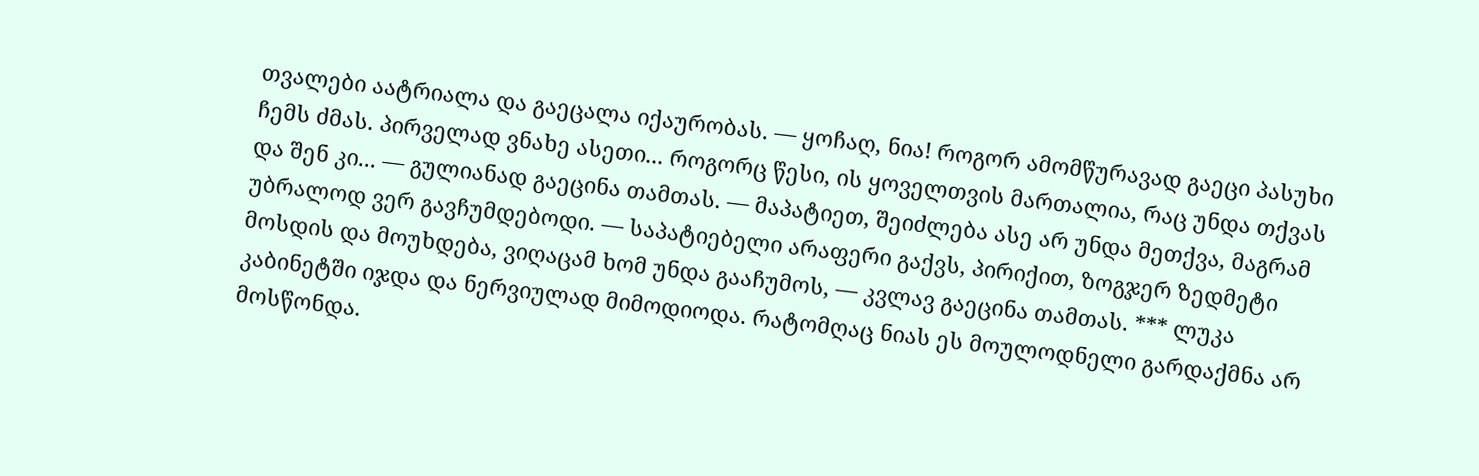თვალები აატრიალა და გაეცალა იქაურობას. — ყოჩაღ, ნია! როგორ ამომწურავად გაეცი პასუხი ჩემს ძმას. პირველად ვნახე ასეთი... როგორც წესი, ის ყოველთვის მართალია, რაც უნდა თქვას და შენ კი... — გულიანად გაეცინა თამთას. — მაპატიეთ, შეიძლება ასე არ უნდა მეთქვა, მაგრამ უბრალოდ ვერ გავჩუმდებოდი. — საპატიებელი არაფერი გაქვს, პირიქით, ზოგჯერ ზედმეტი მოსდის და მოუხდება, ვიღაცამ ხომ უნდა გააჩუმოს, — კვლავ გაეცინა თამთას. *** ლუკა კაბინეტში იჯდა და ნერვიულად მიმოდიოდა. რატომღაც ნიას ეს მოულოდნელი გარდაქმნა არ მოსწონდა.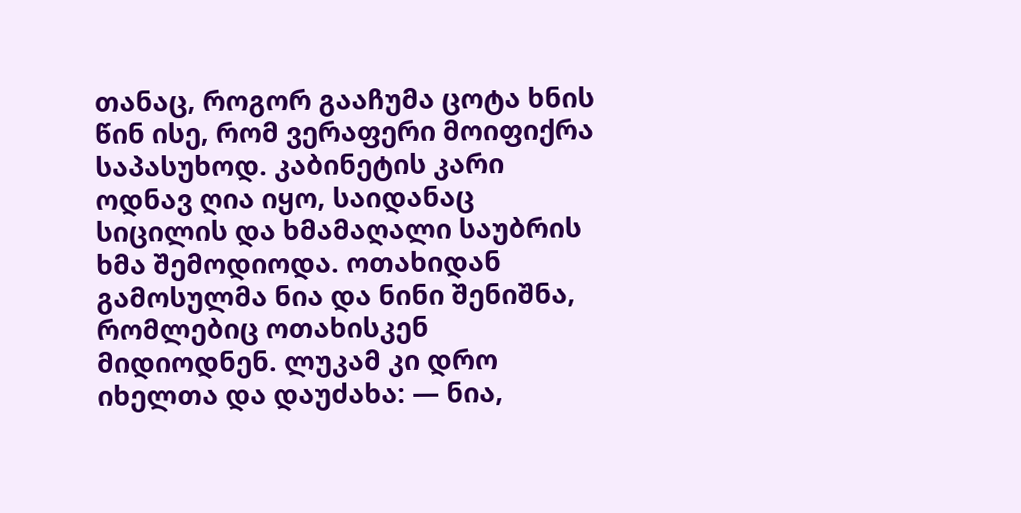თანაც, როგორ გააჩუმა ცოტა ხნის წინ ისე, რომ ვერაფერი მოიფიქრა საპასუხოდ. კაბინეტის კარი ოდნავ ღია იყო, საიდანაც სიცილის და ხმამაღალი საუბრის ხმა შემოდიოდა. ოთახიდან გამოსულმა ნია და ნინი შენიშნა, რომლებიც ოთახისკენ მიდიოდნენ. ლუკამ კი დრო იხელთა და დაუძახა: — ნია,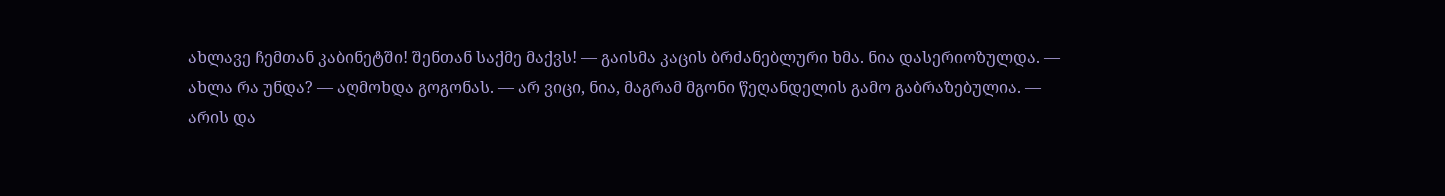ახლავე ჩემთან კაბინეტში! შენთან საქმე მაქვს! — გაისმა კაცის ბრძანებლური ხმა. ნია დასერიოზულდა. — ახლა რა უნდა? — აღმოხდა გოგონას. — არ ვიცი, ნია, მაგრამ მგონი წეღანდელის გამო გაბრაზებულია. — არის და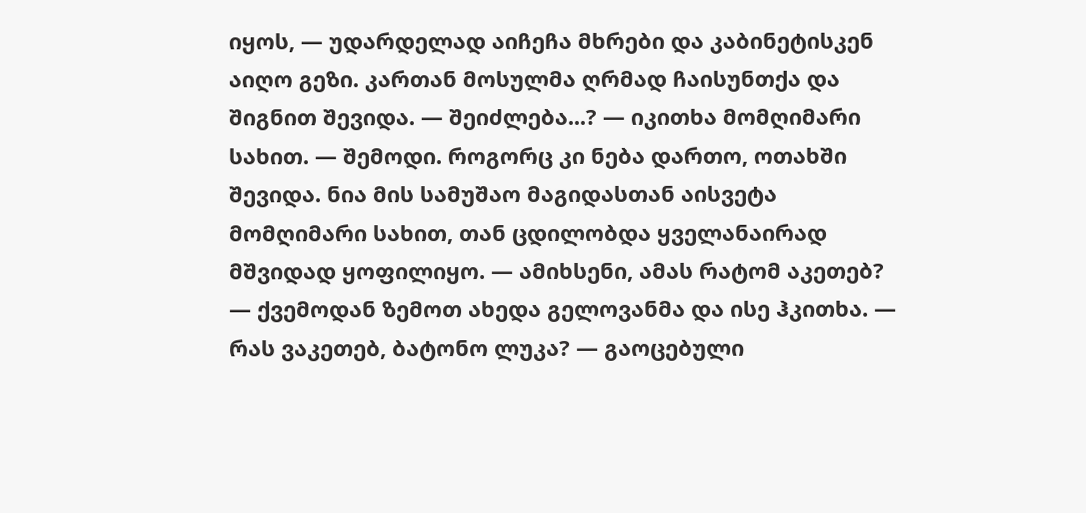იყოს, — უდარდელად აიჩეჩა მხრები და კაბინეტისკენ აიღო გეზი. კართან მოსულმა ღრმად ჩაისუნთქა და შიგნით შევიდა. — შეიძლება...? — იკითხა მომღიმარი სახით. — შემოდი. როგორც კი ნება დართო, ოთახში შევიდა. ნია მის სამუშაო მაგიდასთან აისვეტა მომღიმარი სახით, თან ცდილობდა ყველანაირად მშვიდად ყოფილიყო. — ამიხსენი, ამას რატომ აკეთებ? — ქვემოდან ზემოთ ახედა გელოვანმა და ისე ჰკითხა. — რას ვაკეთებ, ბატონო ლუკა? — გაოცებული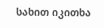სახით იკითხა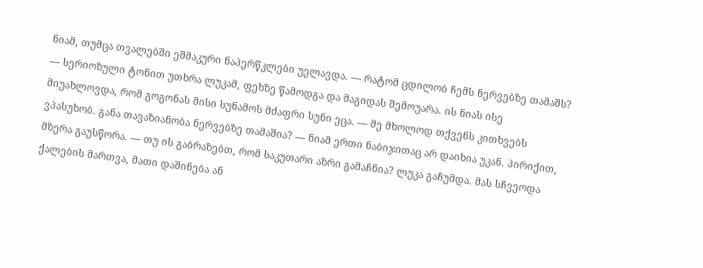ნიამ, თუმცა თვალებში ეშმაკური ნაპერწკლები უელავდა. — რატომ ცდილობ ჩემს ნერვებზე თამაშს? — სერიოზული ტონით უთხრა ლუკამ, ფეხზე წამოდგა და მაგიდას შემოუარა. ის ნიას ისე მიუახლოვდა, რომ გოგონას მისი სუნამოს მძაფრი სუნი ეცა. — მე მხოლოდ თქვენს კითხვებს ვპასუხობ. განა თავაზიანობა ნერვებზე თამაშია? — ნიამ ერთი ნაბიჯითაც არ დაიხია უკან. პირიქით, მზერა გაუსწორა. — თუ ის გაბრაზებთ, რომ საკუთარი აზრი გამაჩნია? ლუკა გაჩუმდა. მას სჩვეოდა ქალების მართვა, მათი დაშინება ან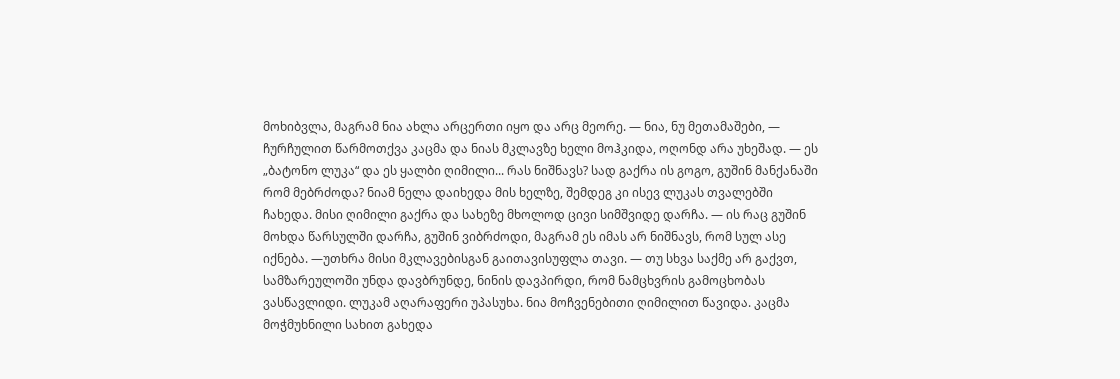მოხიბვლა, მაგრამ ნია ახლა არცერთი იყო და არც მეორე. — ნია, ნუ მეთამაშები, — ჩურჩულით წარმოთქვა კაცმა და ნიას მკლავზე ხელი მოჰკიდა, ოღონდ არა უხეშად. — ეს „ბატონო ლუკა“ და ეს ყალბი ღიმილი... რას ნიშნავს? სად გაქრა ის გოგო, გუშინ მანქანაში რომ მებრძოდა? ნიამ ნელა დაიხედა მის ხელზე, შემდეგ კი ისევ ლუკას თვალებში ჩახედა. მისი ღიმილი გაქრა და სახეზე მხოლოდ ცივი სიმშვიდე დარჩა. — ის რაც გუშინ მოხდა წარსულში დარჩა, გუშინ ვიბრძოდი, მაგრამ ეს იმას არ ნიშნავს, რომ სულ ასე იქნება. —უთხრა მისი მკლავებისგან გაითავისუფლა თავი. — თუ სხვა საქმე არ გაქვთ, სამზარეულოში უნდა დავბრუნდე, ნინის დავპირდი, რომ ნამცხვრის გამოცხობას ვასწავლიდი. ლუკამ აღარაფერი უპასუხა. ნია მოჩვენებითი ღიმილით წავიდა. კაცმა მოჭმუხნილი სახით გახედა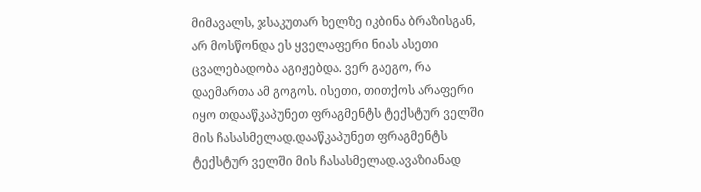მიმავალს, ჯსაკუთარ ხელზე იკბინა ბრაზისგან, არ მოსწონდა ეს ყველაფერი ნიას ასეთი ცვალებადობა აგიჟებდა. ვერ გაეგო, რა დაემართა ამ გოგოს. ისეთი, თითქოს არაფერი იყო თდააწკაპუნეთ ფრაგმენტს ტექსტურ ველში მის ჩასასმელად.დააწკაპუნეთ ფრაგმენტს ტექსტურ ველში მის ჩასასმელად.ავაზიანად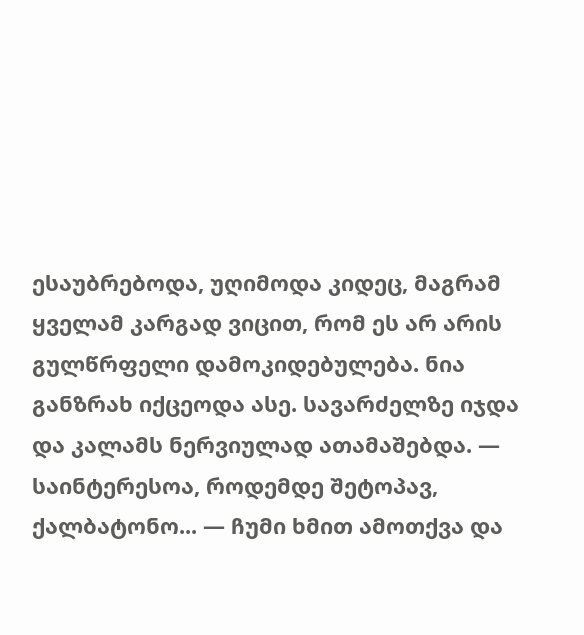ესაუბრებოდა, უღიმოდა კიდეც, მაგრამ ყველამ კარგად ვიცით, რომ ეს არ არის გულწრფელი დამოკიდებულება. ნია განზრახ იქცეოდა ასე. სავარძელზე იჯდა და კალამს ნერვიულად ათამაშებდა. — საინტერესოა, როდემდე შეტოპავ, ქალბატონო... — ჩუმი ხმით ამოთქვა და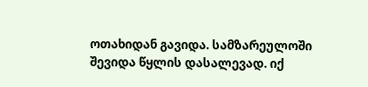ოთახიდან გავიდა. სამზარეულოში შევიდა წყლის დასალევად. იქ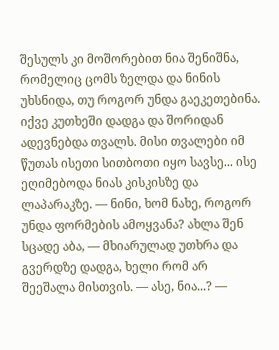შესულს კი მოშორებით ნია შენიშნა, რომელიც ცომს ზელდა და ნინის უხსნიდა, თუ როგორ უნდა გაეკეთებინა. იქვე კუთხეში დადგა და შორიდან ადევნებდა თვალს. მისი თვალები იმ წუთას ისეთი სითბოთი იყო სავსე... ისე ეღიმებოდა ნიას კისკისზე და ლაპარაკზე. — ნინი, ხომ ნახე, როგორ უნდა ფორმების ამოყვანა? ახლა შენ სცადე აბა, — მხიარულად უთხრა და გვერდზე დადგა, ხელი რომ არ შეეშალა მისთვის. — ასე, ნია...? —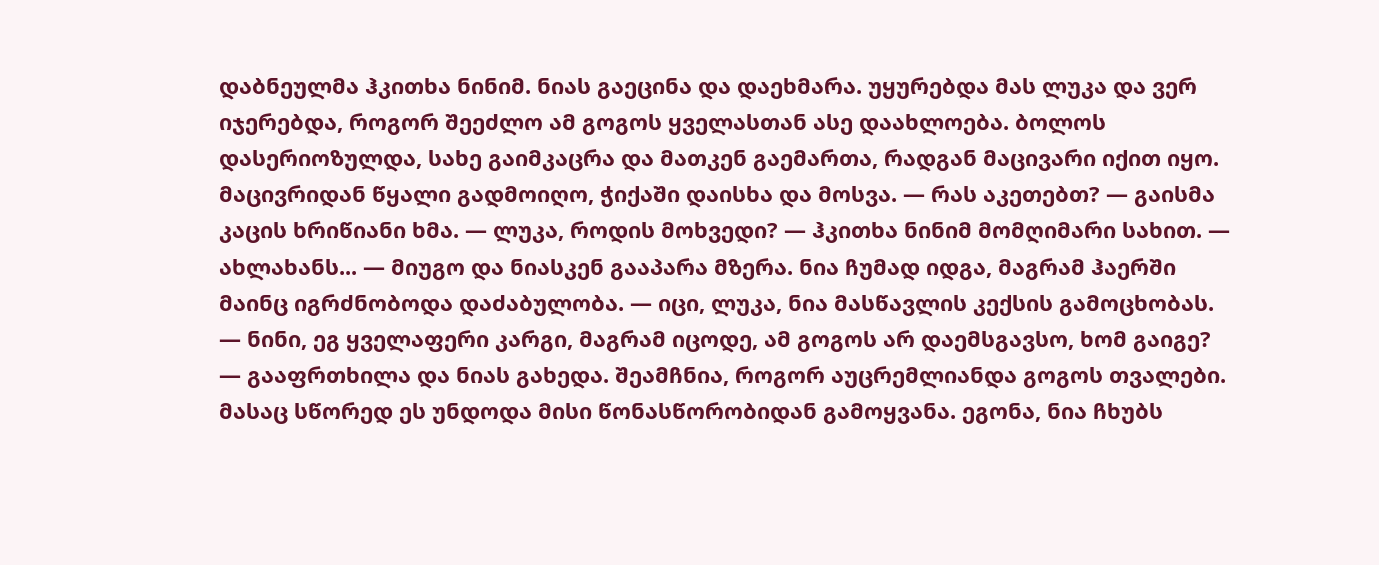დაბნეულმა ჰკითხა ნინიმ. ნიას გაეცინა და დაეხმარა. უყურებდა მას ლუკა და ვერ იჯერებდა, როგორ შეეძლო ამ გოგოს ყველასთან ასე დაახლოება. ბოლოს დასერიოზულდა, სახე გაიმკაცრა და მათკენ გაემართა, რადგან მაცივარი იქით იყო. მაცივრიდან წყალი გადმოიღო, ჭიქაში დაისხა და მოსვა. — რას აკეთებთ? — გაისმა კაცის ხრიწიანი ხმა. — ლუკა, როდის მოხვედი? — ჰკითხა ნინიმ მომღიმარი სახით. — ახლახანს... — მიუგო და ნიასკენ გააპარა მზერა. ნია ჩუმად იდგა, მაგრამ ჰაერში მაინც იგრძნობოდა დაძაბულობა. — იცი, ლუკა, ნია მასწავლის კექსის გამოცხობას. — ნინი, ეგ ყველაფერი კარგი, მაგრამ იცოდე, ამ გოგოს არ დაემსგავსო, ხომ გაიგე? — გააფრთხილა და ნიას გახედა. შეამჩნია, როგორ აუცრემლიანდა გოგოს თვალები. მასაც სწორედ ეს უნდოდა მისი წონასწორობიდან გამოყვანა. ეგონა, ნია ჩხუბს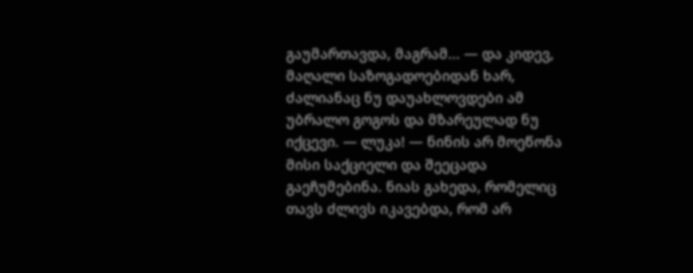გაუმართავდა, მაგრამ... — და კიდევ, მაღალი საზოგადოებიდან ხარ, ძალიანაც ნუ დაუახლოვდები ამ უბრალო გოგოს და მზარეულად ნუ იქცევი. — ლუკა! — ნინის არ მოეწონა მისი საქციელი და შეეცადა გაეჩუმებინა. ნიას გახედა, რომელიც თავს ძლივს იკავებდა, რომ არ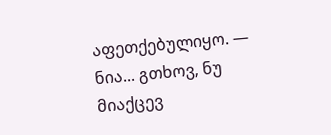აფეთქებულიყო. — ნია... გთხოვ, ნუ მიაქცევ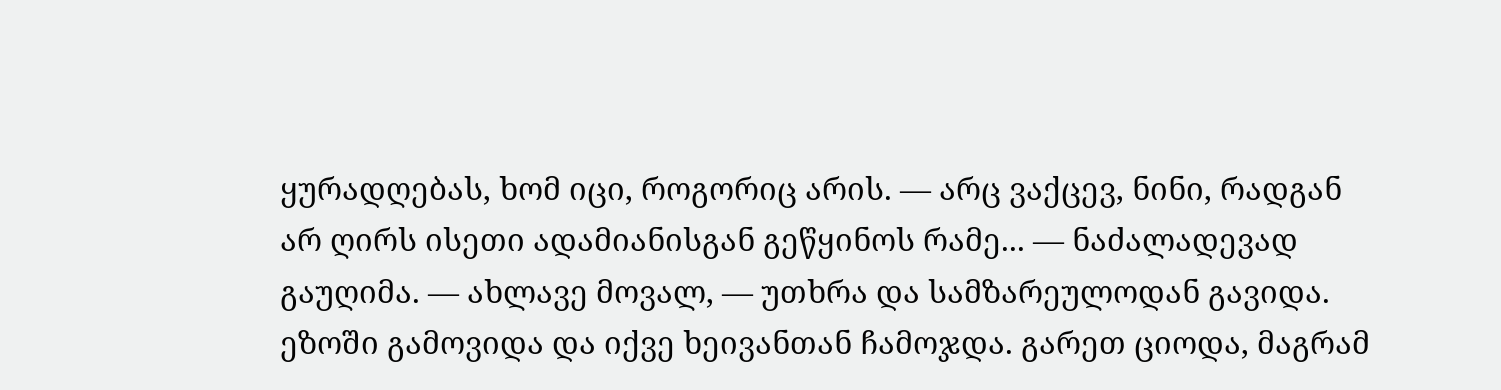ყურადღებას, ხომ იცი, როგორიც არის. — არც ვაქცევ, ნინი, რადგან არ ღირს ისეთი ადამიანისგან გეწყინოს რამე... — ნაძალადევად გაუღიმა. — ახლავე მოვალ, — უთხრა და სამზარეულოდან გავიდა. ეზოში გამოვიდა და იქვე ხეივანთან ჩამოჯდა. გარეთ ციოდა, მაგრამ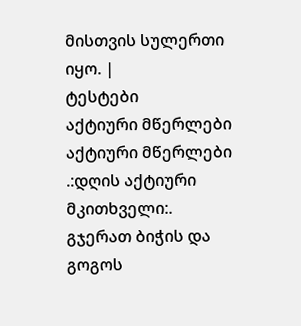მისთვის სულერთი იყო. |
ტესტები
აქტიური მწერლები
აქტიური მწერლები
.:დღის აქტიური მკითხველი:.
გჯერათ ბიჭის და გოგოს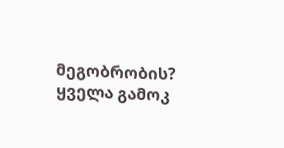მეგობრობის?
ყველა გამოკ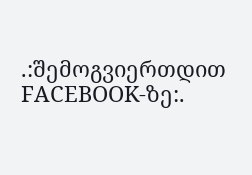.:შემოგვიერთდით FACEBOOK-ზე:.